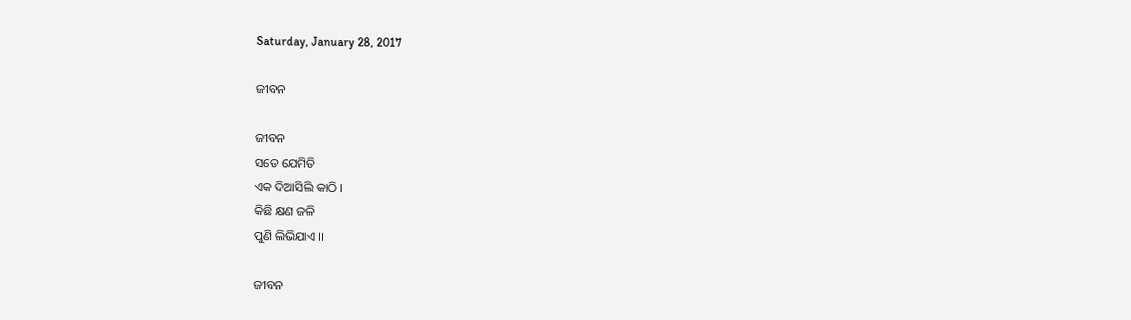Saturday, January 28, 2017

ଜୀବନ

ଜୀବନ
ସତେ ଯେମିତି
ଏକ ଦିଆସିଲି କାଠି ।
କିଛି କ୍ଷଣ ଜଳି
ପୁଣି ଲିଭିଯାଏ ।।

ଜୀବନ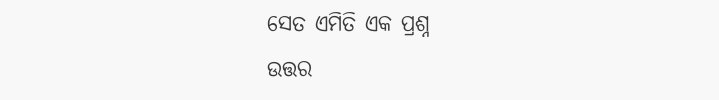ସେତ ଏମିତି ଏକ ପ୍ରଶ୍ନ
ଉତ୍ତର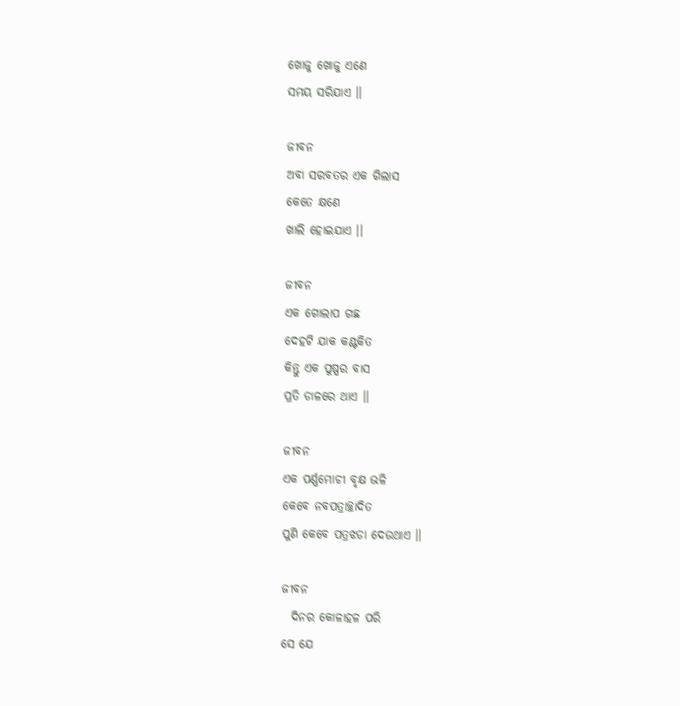ଖୋଜୁ ଖୋଜୁ ଏଣେ
ସମୟ ସରିଯାଏ ।।

ଜୀବନ
ଅବା ସରବତର ଏକ ଗିଲାସ
କେତେ କ୍ଷଣେ
ଖାଲି ହୋଇଯାଏ ।।

ଜୀବନ
ଏକ ଗୋଲାପ ଗଛ
ଦେହଟି ଯାକ କଣ୍ଟକିତ
କିନ୍ତୁ ଏକ ପୁଷ୍ପର ବାସ
ପ୍ରତି ଡାଳରେ ଥାଏ ।।

ଜୀବନ
ଏକ ପର୍ଣ୍ଣମୋଚୀ ବୃକ୍ଷ ଭଳି
କେବେ ନବପତ୍ରାଚ୍ଛାଦିତ
ପୁଣି କେବେ ପତ୍ରଝଡା ଦେଉଥାଏ ।।

ଜୀବନ
  ଦିନର କୋଳାହଳ ପରି
ସେ ଯେ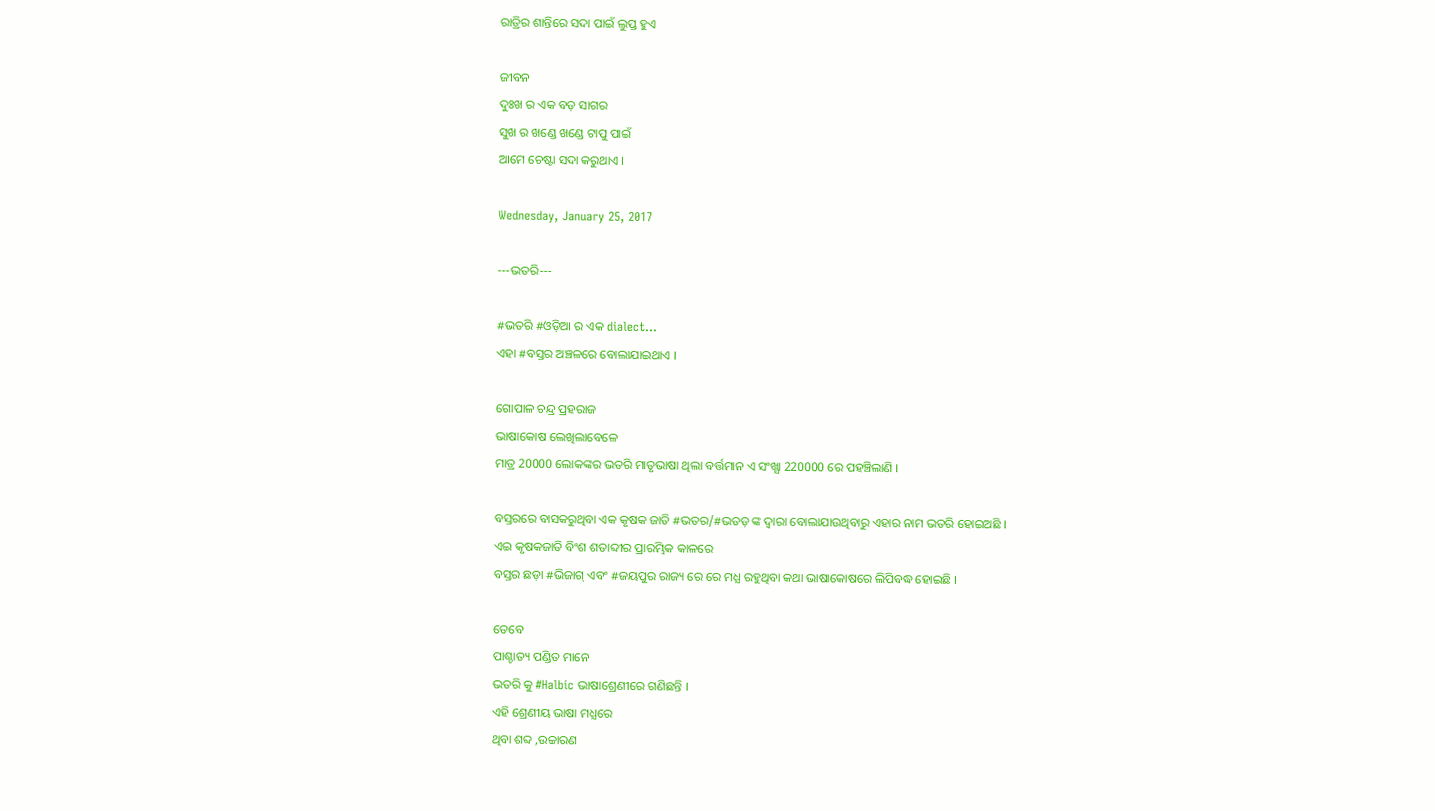ରାତ୍ରିର ଶାନ୍ତିରେ ସଦା ପାଇଁ ଲୁପ୍ତ ହୁଏ

ଜୀବନ
ଦୁଃଖ ର ଏକ ବଡ଼ ସାଗର
ସୁଖ ର ଖଣ୍ଡେ ଖଣ୍ଡେ ଟାପୁ ପାଇଁ
ଆମେ ଚେଷ୍ଟା ସଦା କରୁଥାଏ ।

Wednesday, January 25, 2017

---ଭତରି---

#ଭତରି #ଓଡ଼ିଆ ର ଏକ dialect...
ଏହା #ବସ୍ତର ଅଞ୍ଚଳରେ ବୋଲାଯାଇଥାଏ ।

ଗୋପାଳ ଚନ୍ଦ୍ର ପ୍ରହରାଜ
ଭାଷାକୋଷ ଲେଖିଲାବେଳେ
ମାତ୍ର 20000 ଲୋକଙ୍କର ଭତରି ମାତୃଭାଷା ଥିଲା ବର୍ତ୍ତମାନ ଏ ସଂଖ୍ଯା 220000 ରେ ପହଞ୍ଚିଲାଣି ।

ବସ୍ତରରେ ବାସକରୁଥିବା ଏକ କୃଷକ ଜାତି #ଭତର/#ଭତଡ଼ ଙ୍କ ଦ୍ଵାରା ବୋଲାଯାଉଥିବାରୁ ଏହାର ନାମ ଭତରି ହୋଇଅଛି ।
ଏଇ କୃଷକଜାତି ବିଂଶ ଶତାବ୍ଦୀର ପ୍ରାରମ୍ଭିକ କାଳରେ
ବସ୍ତର ଛଡ଼ା #ଭିଜାଗ୍ ଏବଂ #ଜୟପୁର ରାଜ୍ୟ ରେ ରେ ମଧ୍ଯ ରହୁଥିବା କଥା ଭାଷାକୋଷରେ ଲିପିବଦ୍ଧ ହୋଇଛି ।

ତେବେ
ପାଶ୍ଚାତ୍ୟ ପଣ୍ଡିତ ମାନେ
ଭତରି କୁ #Halbic ଭାଷାଶ୍ରେଣୀରେ ଗଣିଛନ୍ତି ।
ଏହି ଶ୍ରେଣୀୟ ଭାଷା ମଧ୍ଯରେ
ଥିବା ଶବ୍ଦ ,ଉଚ୍ଚାରଣ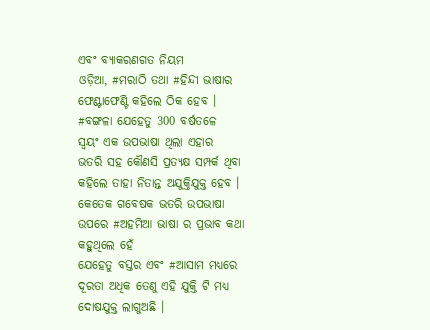ଏବଂ ବ୍ଯାକରଣଗତ ନିୟମ
ଓଡ଼ିଆ, #ମରାଠି ତଥା #ହିନ୍ଦୀ ଭାଷାର ଫେଣ୍ଟାଫେଣ୍ଟି କହିଲେ ଠିକ ହେବ ।
#ବଙ୍ଗଳା ଯେହେତୁ 300 ବର୍ଷତଳେ
ସ୍ବୟଂ ଏକ ଉପଭାଷା ଥିଲା ଏହାର
ଭତରି ସହ କୌଣସି ପ୍ରତ୍ଯକ୍ଷ ସମ୍ପର୍କ ଥିବା କହିଲେ ତାହା ନିତାନ୍ତ ଅଯୁକ୍ତିଯୁକ୍ତ ହେବ ।
କେତେକ ଗବେଷକ ଭତରି ଉପଭାଷା ଉପରେ #ଅହମିଆ ଭାଷା ର ପ୍ରଭାବ କଥା କହୁଥିଲେ ହେଁ
ଯେହେତୁ ବସ୍ତର ଏବଂ #ଆସାମ ମଧ୍ଯରେ ଦୂରତା ଅଧିକ ତେଣୁ ଏହି ଯୁକ୍ତି ଟି ମଧ୍ଯ ଦୋଷଯୁକ୍ତ ଲାଗୁଅଛି ।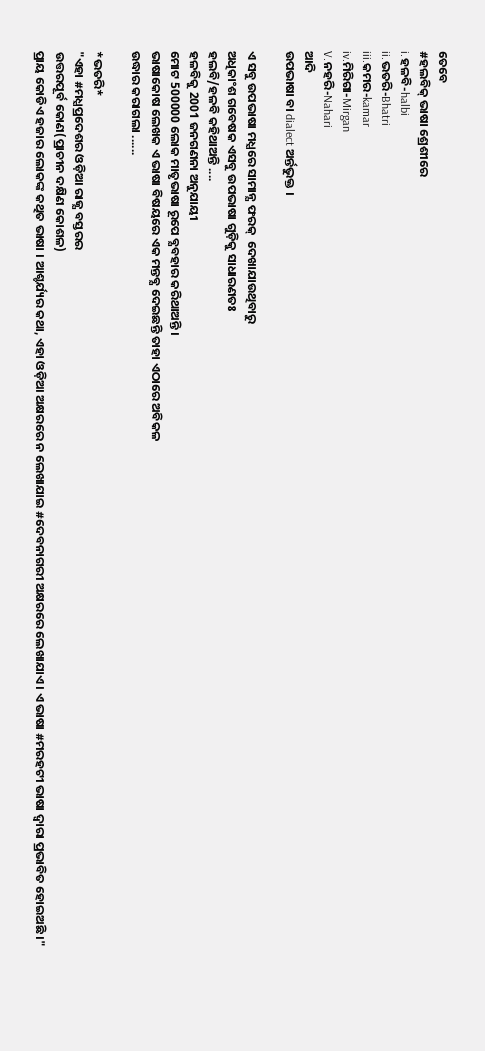ତେବେ
#ହଲବିକ୍ ଭାଷା ଶ୍ରେଶୀରେ
i.ହଳବି-halbi
ii.ଭତରି-Bhatri
iii.କମର-kamar
iv.ମିରିଗା-Mirgan
V.ନହରି-Nahari
ଆଦି
ଉପଭାଷା ବା dialect ଅର୍ନ୍ତଭୁକ୍ତ ।

ଏ ସବୁ ଉପଭାଷା ମଧ୍ଯରେ ସାମାନ୍ଯ ଫରକ୍  ଦେଖାଯାଉଥିବାରୁ
ଅଧିକାଂଶ ଗବେଷକ ଏସବୁ ଉପଭାଷା ଗୁଡ଼ିକୁ ସାଧାରଣତଃ
ହଲବି/ହଳବି କହିଥାଅନ୍ତି ....
ହଳବିକୁ 2001 ଜନଗଣନା ଅନୁଯାୟୀ
ମୋଟ 500000 ଲୋକ ମାତୃଭାଷା ରୂପେ ବ୍ଯବହାର କରିଥାଅନ୍ତି ।
ଭାଷାକୋଷ ଲେଖକ ଏ ଭାଷା ବିଷୟରେ ଏକ ମନ୍ତବ୍ଯ ଦେଇଛନ୍ତି ତାହା ଏଠାରେ ଅବିକଳ
ଉଦ୍ଧାର କରାଗଲା ......

*ଭତରି*
"ଏହା #ମଧ୍ଯପ୍ରଦେଶର ଓଡ଼ିଆ ରାଜ୍ଯ ବସ୍ତରର
ଉତ୍ତରପୂର୍ବ କୋଣ(ପ୍ରାଚୀନ ଦକ୍ଷିଣ କୋଶଳ)
ପ୍ରାୟ କୋଡିଏ ହଜାର ଲୋକଙ୍କ କଥିତ ଭାଷା । ଆଶ୍ଚର୍ଯ୍ୟର କଥା, ଏହା ଓଡ଼ିଆ ଅକ୍ଷରରେ ନ ଲେଖାଯାଇ #ଦେବନାଗରୀ ଅକ୍ଷରରେ ଲେଖାଯାଏ । ଏ ଭାଷା #ମରହଟୀ ଭାଷା ଦ୍ଵାରା ପ୍ରଭାବିତ ହୋଇଅଛି ।"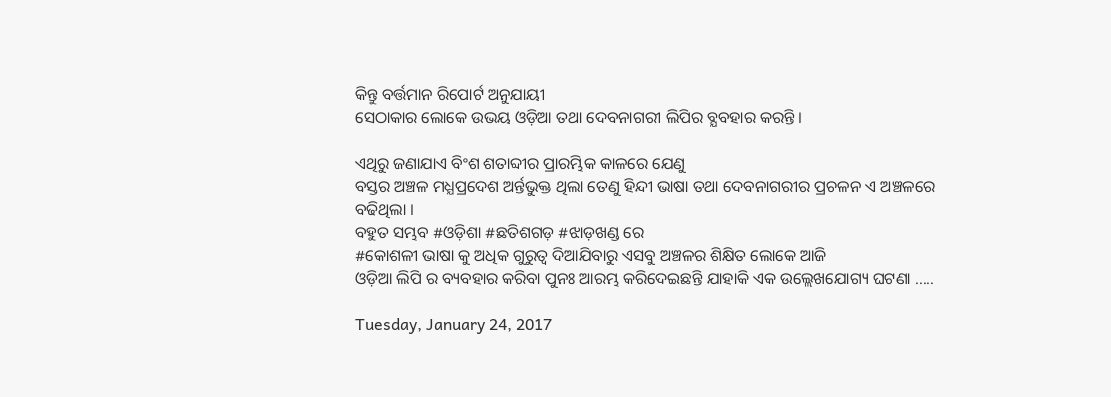କିନ୍ତୁ ବର୍ତ୍ତମାନ ରିପୋର୍ଟ ଅନୁଯାୟୀ
ସେଠାକାର ଲୋକେ ଉଭୟ ଓଡ଼ିଆ ତଥା ଦେବନାଗରୀ ଲିପିର ବ୍ଯବହାର କରନ୍ତି ।

ଏଥିରୁ ଜଣାଯାଏ ବିଂଶ ଶତାବ୍ଦୀର ପ୍ରାରମ୍ଭିକ କାଳରେ ଯେଣୁ
ବସ୍ତର ଅଞ୍ଚଳ ମଧ୍ଯପ୍ରଦେଶ ଅର୍ନ୍ତଭୁକ୍ତ ଥିଲା ତେଣୁ ହିନ୍ଦୀ ଭାଷା ତଥା ଦେବନାଗରୀର ପ୍ରଚଳନ ଏ ଅଞ୍ଚଳରେ ବଢିଥିଲା ।
ବହୁତ ସମ୍ଭବ #ଓଡ଼ିଶା #ଛତିଶଗଡ଼ #ଝାଡ଼ଖଣ୍ଡ ରେ
#କୋଶଳୀ ଭାଷା କୁ ଅଧିକ ଗୁରୁତ୍ୱ ଦିଆଯିବାରୁ ଏସବୁ ଅଞ୍ଚଳର ଶିକ୍ଷିତ ଲୋକେ ଆଜି
ଓଡ଼ିଆ ଲିପି ର ବ୍ୟବହାର କରିବା ପୁନଃ ଆରମ୍ଭ କରିଦେଇଛନ୍ତି ଯାହାକି ଏକ ଉଲ୍ଲେଖଯୋଗ୍ୟ ଘଟଣା .....

Tuesday, January 24, 2017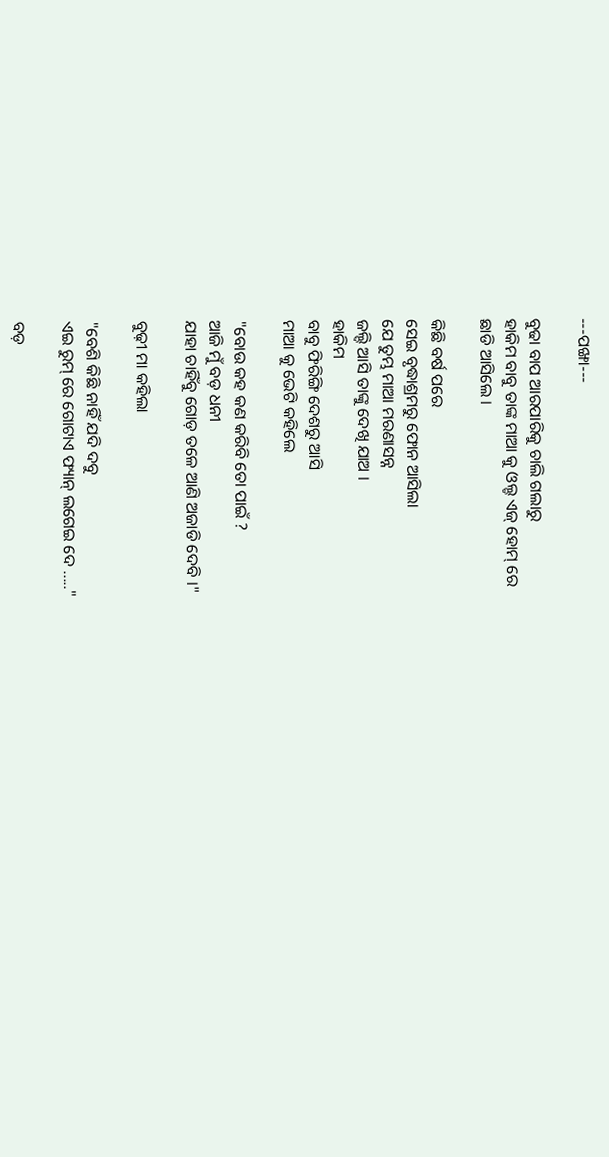---ପଙ୍ଖା---

ବୁଢା ବାପ ଆରପାରିକୁ ଚାଲି ଗଲାରୁ
ହାକିମ ବାବୁ ତାଙ୍କ ମାଆ କୁ ଓଲ୍ଡ ଏଜ୍ ହୋମ୍ ରେ
ଛାଡି ଆସିଲେ ।

କିଛି ବର୍ଷ ପରେ
ସେଇ ବୃଦ୍ଧାଶ୍ରମରୁ ଫୋନ ଆସିଲା
ଯେ ତୁମ୍ଭ ମାଆ ମରଣାସନ୍ନ
ଜଲ୍ଦି ଆସି ତାଙ୍କୁ ଦେଖି ଯାଅ ।
ହାକିମ
ବାବୁ ଫିରିଙ୍ଗି ଦେଶରୁ ଆସି
ମାଆ କୁ ଭେଟି କହିଲେ

"ବୋଉ କହ କଣ କରିବି ତୋ ପାଇଁ ?
ଆଜି ମୁଁ ବଡ଼ ଧନୀ
ଯାହା ଚାହିଁବୁ ଗୋଡ଼ ତଳେ ଆଣି ଅଜାଡି ଦେବି ।"

ବୁଢ଼ୀ ମା କହିଲା

"ବେଶି କିଛି ନାହିଁ ଯଦି ଦବୁ
ଏଇ ରୁମ୍ ରେ ଗୋଟାଏ ଫ୍ୟାନ୍ ଲଗେଇ ଦେ ....."

ବଡ଼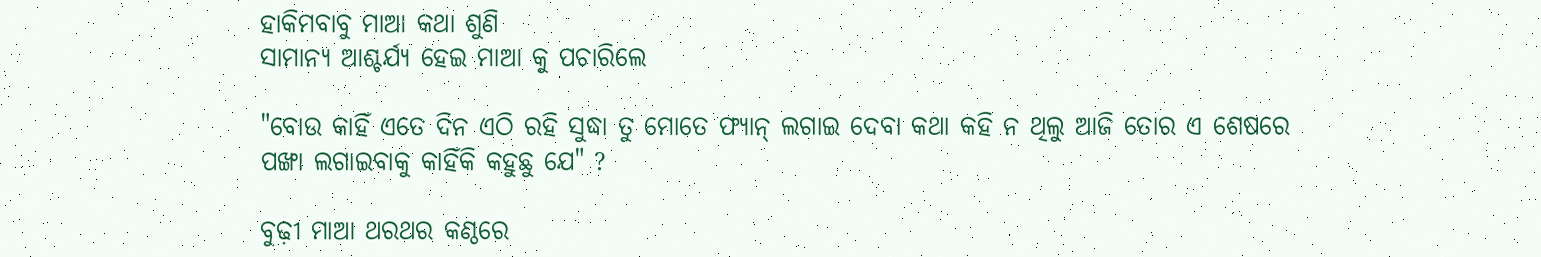ହାକିମବାବୁ ମାଆ କଥା ଶୁଣି
ସାମାନ୍ୟ ଆଶ୍ଚର୍ଯ୍ୟ ହେଇ ମାଆ କୁ ପଚାରିଲେ

"ବୋଉ କାହିଁ ଏତେ ଦିନ ଏଠି ରହି ସୁଦ୍ଧା ତୁ ମୋତେ ଫ୍ୟାନ୍ ଲଗାଇ ଦେବା କଥା କହି ନ ଥିଲୁ ଆଜି ତୋର ଏ ଶେଷରେ
ପଙ୍ଖା ଲଗାଇବାକୁ କାହିଁକି କହୁଛୁ ଯେ" ?

ବୁଢ଼ୀ ମାଆ ଥରଥର କଣ୍ଠରେ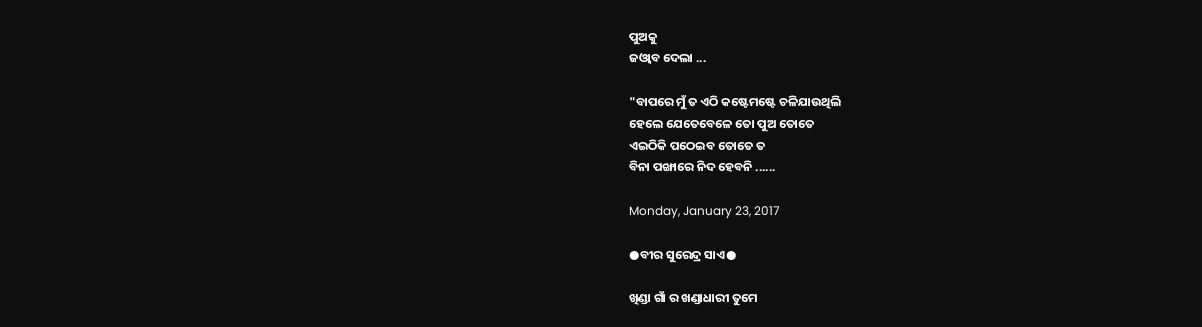ପୁଅକୁ
ଜଓ୍ଵାବ ଦେଲା ...

"ବାପରେ ମୁଁ ତ ଏଠି କଷ୍ଟେମଷ୍ଟେ ଚଳିଯାଉଥିଲି
ହେଲେ ଯେତେବେଳେ ତୋ ପୁଅ ତୋତେ
ଏଇଠିକି ପଠେଇବ ତୋତେ ତ
ବିନା ପଙ୍ଖାରେ ନିଦ ହେବନି ......

Monday, January 23, 2017

●ବୀର ସୁରେନ୍ଦ୍ର ସାଏ●

ଖିଣ୍ଡା ଗାଁ ର ଖଣ୍ଡାଧାରୀ ତୁମେ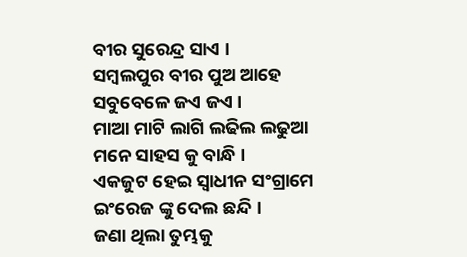ବୀର ସୁରେନ୍ଦ୍ର ସାଏ ।
ସମ୍ବଲପୁର ବୀର ପୁଅ ଆହେ
ସବୁବେଳେ ଜଏ ଜଏ ।
ମାଆ ମାଟି ଲାଗି ଲଢିଲ ଲଢୁଆ
ମନେ ସାହସ କୁ ବାନ୍ଧି ।
ଏକଜୁଟ ହେଇ ସ୍ବାଧୀନ ସଂଗ୍ରାମେ
ଇଂରେଜ ଙ୍କୁ ଦେଲ ଛନ୍ଦି ।
ଜଣା ଥିଲା ତୁମ୍ଭକୁ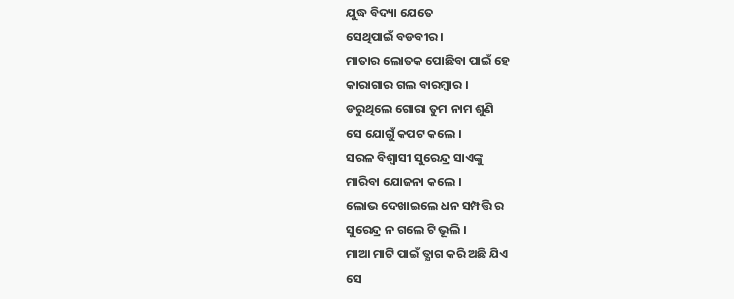ଯୁଦ୍ଧ ବିଦ୍ୟା ଯେତେ
ସେଥିପାଇଁ ବଡବୀର ।
ମାତାର ଲୋତକ ପୋଛିବା ପାଇଁ ହେ
କାରାଗାର ଗଲ ବାରମ୍ବାର ।
ଡରୁଥିଲେ ଗୋରା ତୁମ ନାମ ଶୁଣି
ସେ ଯୋଗୁଁ କପଟ କଲେ ।
ସରଳ ବିଶ୍ବାସୀ ସୁରେନ୍ଦ୍ର ସାଏଙ୍କୁ
ମାରିବା ଯୋଜନା କଲେ ।
ଲୋଭ ଦେଖାଇଲେ ଧନ ସମ୍ପତ୍ତି ର
ସୁରେନ୍ଦ୍ର ନ ଗଲେ ଟି ଭୂଲି ।
ମାଆ ମାଟି ପାଇଁ ତ୍ଯାଗ କରି ଅଛି ଯିଏ
ସେ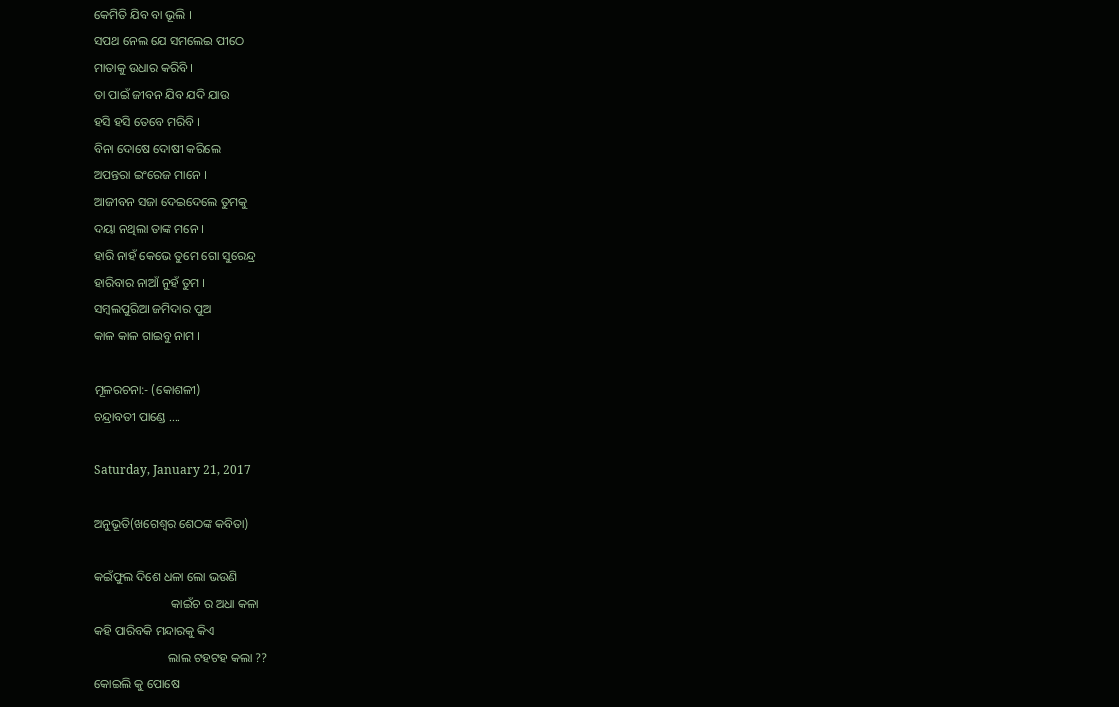କେମିତି ଯିବ ବା ଭୂଲି ।
ସପଥ ନେଲ ଯେ ସମଲେଇ ପୀଠେ
ମାତାକୁ ଉଧାର କରିବି ।
ତା ପାଇଁ ଜୀବନ ଯିବ ଯଦି ଯାଉ
ହସି ହସି ତେବେ ମରିବି ।
ବିନା ଦୋଷେ ଦୋଷୀ କରିଲେ
ଅପନ୍ତରା ଇଂରେଜ ମାନେ ।
ଆଜୀବନ ସଜା ଦେଇଦେଲେ ତୁମକୁ
ଦୟା ନଥିଲା ତାଙ୍କ ମନେ ।
ହାରି ନାହଁ କେଭେ ତୁମେ ଗୋ ସୁରେନ୍ଦ୍ର
ହାରିବାର ନାଆଁ ନୁହଁ ତୁମ ।
ସମ୍ବଲପୁରିଆ ଜମିଦାର ପୁଅ
କାଳ କାଳ ଗାଇବୁ ନାମ ।

ମୂଳରଚନା:- (କୋଶଳୀ)
ଚନ୍ଦ୍ରାବତୀ ପାଣ୍ଡେ ....

Saturday, January 21, 2017

ଅନୁଭୂତି(ଖଗେଶ୍ବର ଶେଠଙ୍କ କବିତା)

କଇଁଫୁଲ ଦିଶେ ଧଳା ଲୋ ଭଉଣି
                         କାଇଁଚ ର ଅଧା କଳା
କହି ପାରିବକି ମନ୍ଦାରକୁ କିଏ
                        ଲାଲ ଟହଟହ କଲା ??
କୋଇଲି କୁ ପୋଷେ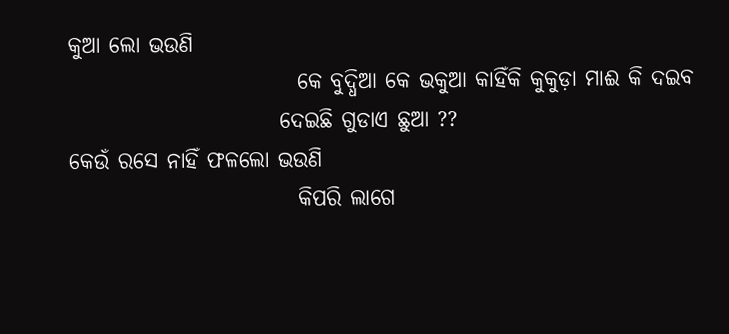କୁଆ ଲୋ ଭଉଣି
                          କେ ବୁଦ୍ଧିଆ କେ ଭକୁଆ କାହିଁକି କୁକୁଡ଼ା ମାଈ କି ଦଇବ
                        ଦେଇଛି ଗୁଡାଏ ଛୁଆ ??
କେଉଁ ରସେ ନାହିଁ ଫଳଲୋ ଭଉଣି
                          କିପରି ଲାଗେ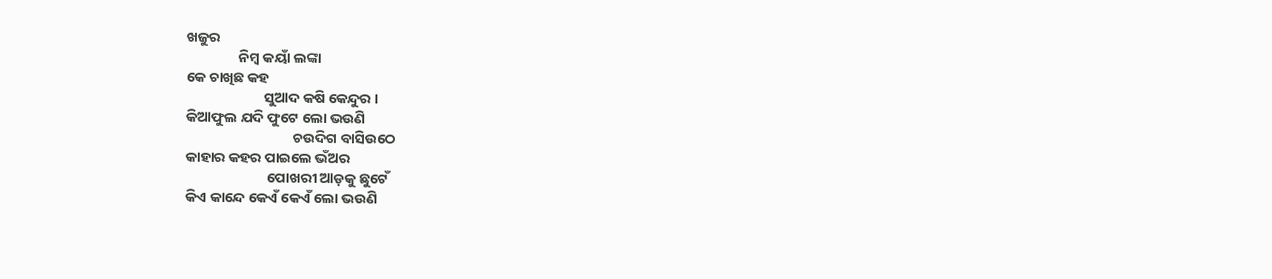ଖଜୁର
                ନିମ୍ବ କୟାଁ ଲଙ୍କା
କେ ଚାଖିଛ କହ
                        ସୁଆଦ କଷି କେନ୍ଦୁର ।
କିଆଫୁଲ ଯଦି ଫୁଟେ ଲୋ ଭଉଣି
                                 ଚଉଦିଗ ବାସିଉଠେ
କାହାର କହର ପାଇଲେ ଭଁଅର
                         ପୋଖରୀ ଆଡ଼କୁ ଛୁଟେଁ
କିଏ କାନ୍ଦେ କେଏଁ କେଏଁ ଲୋ ଭଉଣି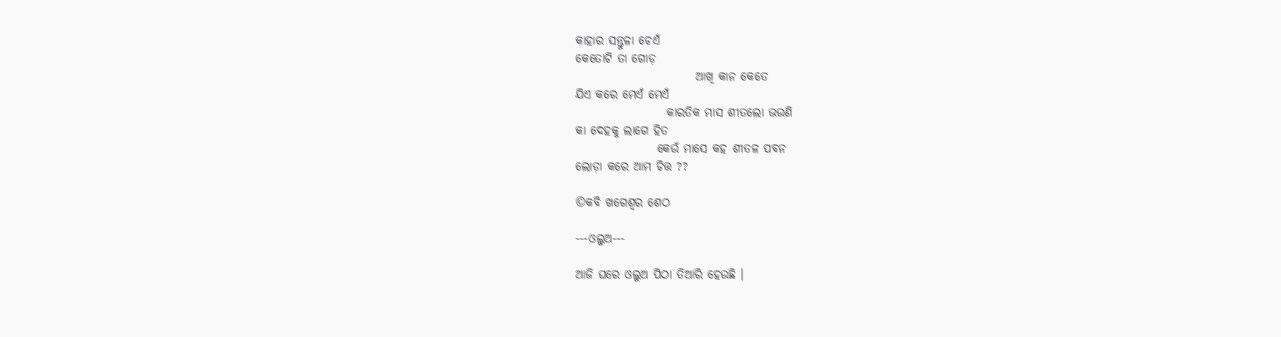କାହାର ସନ୍ତୁଳା ଚେଏଁ
କେତୋଟି ତା ଗୋଡ଼
                         ଆଖି କାନ କେତେ
ଯିଏ କରେ ମେଏଁ ମେଏଁ
                   କାରତିକ ମାସ ଶୀତଲୋ ଭଉଣି
କା ଦେହକୁ ଲାଗେ ହିତ
                 କେଉଁ ମାସେ କହ ଶୀତଳ ପବନ
ଲୋଡ଼ା କରେ ଆମ ଚିତ୍ତ ??

©କବି ଖଗେଶ୍ବର ଶେଠ

---ଓଲୁଅ---

ଆଜି ଘରେ ଓଲୁଅ ପିଠା ତିଆରି ହେଉଛି ।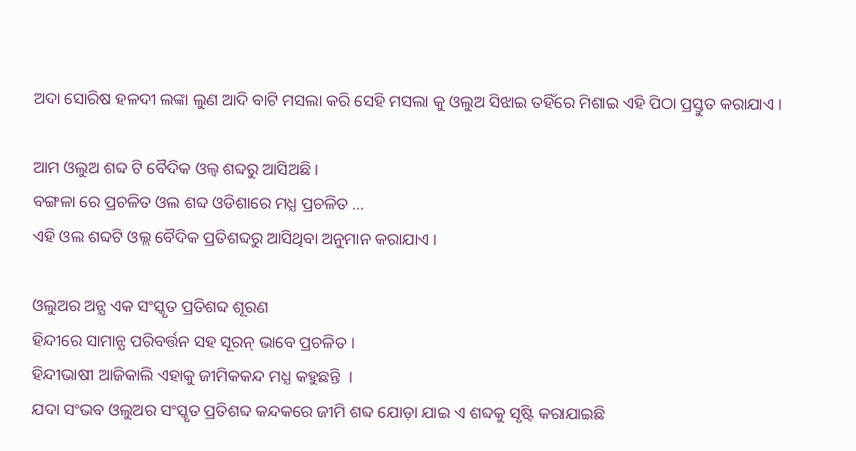ଅଦା ସୋରିଷ ହଳଦୀ ଲଙ୍କା ଲୁଣ ଆଦି ବାଟି ମସଲା କରି ସେହି ମସଲା କୁ ଓଲୁଅ ସିଝାଇ ତହିଁରେ ମିଶାଇ ଏହି ପିଠା ପ୍ରସ୍ତୁତ କରାଯାଏ ।

ଆମ ଓଲୁଅ ଶବ୍ଦ ଟି ବୈଦିକ ଓଲ୍ବ ଶବ୍ଦରୁ ଆସିଅଛି ।
ବଙ୍ଗଳା ରେ ପ୍ରଚଳିତ ଓଲ ଶବ୍ଦ ଓଡିଶାରେ ମଧ୍ଯ ପ୍ରଚଳିତ ...
ଏହି ଓଲ ଶବ୍ଦଟି ଓଲ୍ଲ ବୈଦିକ ପ୍ରତିଶବ୍ଦରୁ ଆସିଥିବା ଅନୁମାନ କରାଯାଏ ।

ଓଲୁଅର ଅନ୍ଯ ଏକ ସଂସ୍କୃତ ପ୍ରତିଶବ୍ଦ ଶୂରଣ
ହିନ୍ଦୀରେ ସାମାନ୍ଯ ପରିବର୍ତ୍ତନ ସହ ସୂରନ୍ ଭାବେ ପ୍ରଚଳିତ ।
ହିନ୍ଦୀଭାଷୀ ଆଜିକାଲି ଏହାକୁ ଜୀମିକକନ୍ଦ ମଧ୍ଯ କହୁଛନ୍ତି  ।
ଯଦା ସଂଭବ ଓଲୁଅର ସଂସ୍କୃତ ପ୍ରତିଶବ୍ଦ କନ୍ଦକରେ ଜୀମି ଶବ୍ଦ ଯୋଡ଼ା ଯାଇ ଏ ଶବ୍ଦକୁ ସୃଷ୍ଟି କରାଯାଇଛି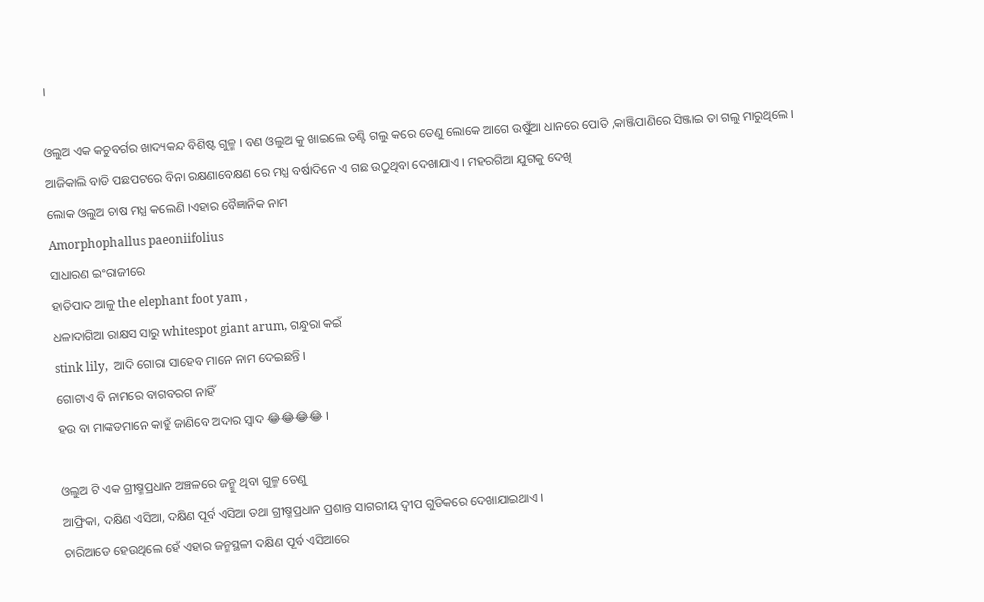।

ଓଲୁଅ ଏକ କଚୁବର୍ଗର ଖାଦ୍ୟକନ୍ଦ ବିଶିଷ୍ଟ ଗୁଳ୍ମ । ବଣ ଓଲୁଅ କୁ ଖାଇଲେ ତଣ୍ଟି ଗଲୁ କରେ ତେଣୁ ଲୋକେ ଆଗେ ଉଷୁଁଆ ଧାନରେ ପୋତି ,କାଞ୍ଜିପାଣିରେ ସିଞ୍ଜାଇ ତା ଗଲୁ ମାରୁଥିଲେ ।
ଆଜିକାଲି ବାଡି ପଛପଟରେ ବିନା ରକ୍ଷଣାବେକ୍ଷଣ ରେ ମଧ୍ଯ ବର୍ଷାଦିନେ ଏ ଗଛ ଉଠୁଥିବା ଦେଖାଯାଏ । ମହରଗିଆ ଯୁଗକୁ ଦେଖି
ଲୋକ ଓଲୁଅ ଚାଷ ମଧ୍ଯ କଲେଣି ।ଏହାର ବୈଜ୍ଞାନିକ ନାମ
Amorphophallus paeoniifolius
ସାଧାରଣ ଇଂରାଜୀରେ
ହାତିପାଦ ଆଳୁ the elephant foot yam ,
ଧଳାଦାଗିଆ ରାକ୍ଷସ ସାରୁ whitespot giant arum, ଗନ୍ଧୁରା କଇଁ
stink lily,  ଆଦି ଗୋରା ସାହେବ ମାନେ ନାମ ଦେଇଛନ୍ତି ।
ଗୋଟାଏ ବି ନାମରେ ବାଗବରଗ ନାହିଁ
ହଉ ବା ମାଙ୍କଡମାନେ କାହୁଁ ଜାଣିବେ ଅଦାର ସ୍ବାଦ 😂😂😂😂 ।

ଓଲୁଅ ଟି ଏକ ଗ୍ରୀଷ୍ମପ୍ରଧାନ ଅଞ୍ଚଳରେ ଜନ୍ମୁ ଥିବା ଗୁଳ୍ମ ତେଣୁ
ଆଫ୍ରିକା, ଦକ୍ଷିଣ ଏସିଆ, ଦକ୍ଷିଣ ପୂର୍ବ ଏସିଆ ତଥା ଗ୍ରୀଷ୍ମପ୍ରଧାନ ପ୍ରଶାନ୍ତ ସାଗରୀୟ ଦ୍ବୀପ ଗୁଡିକରେ ଦେଖାଯାଇଥାଏ ।
ଚାରିଆଡେ ହେଉଥିଲେ ହେଁ ଏହାର ଜନ୍ମସ୍ଥଳୀ ଦକ୍ଷିଣ ପୂର୍ବ ଏସିଆରେ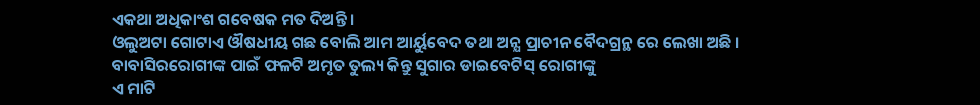ଏକଥା ଅଧିକାଂଶ ଗବେଷକ ମତ ଦିଅନ୍ତି ।
ଓଲୁଅଟା ଗୋଟାଏ ଔଷଧୀୟ ଗଛ ବୋଲି ଆମ ଆର୍ୟୁବେଦ ତଥା ଅନ୍ଯ ପ୍ରାଚୀନ ବୈଦଗ୍ରନ୍ଥ ରେ ଲେଖା ଅଛି ।
ବାବାସିରରୋଗୀଙ୍କ ପାଇଁ ଫଳଟି ଅମୃତ ତୁଲ୍ୟ କିନ୍ତୁ ସୁଗାର ଡାଇବେଟିସ୍ ରୋଗୀଙ୍କୁ
ଏ ମାଟି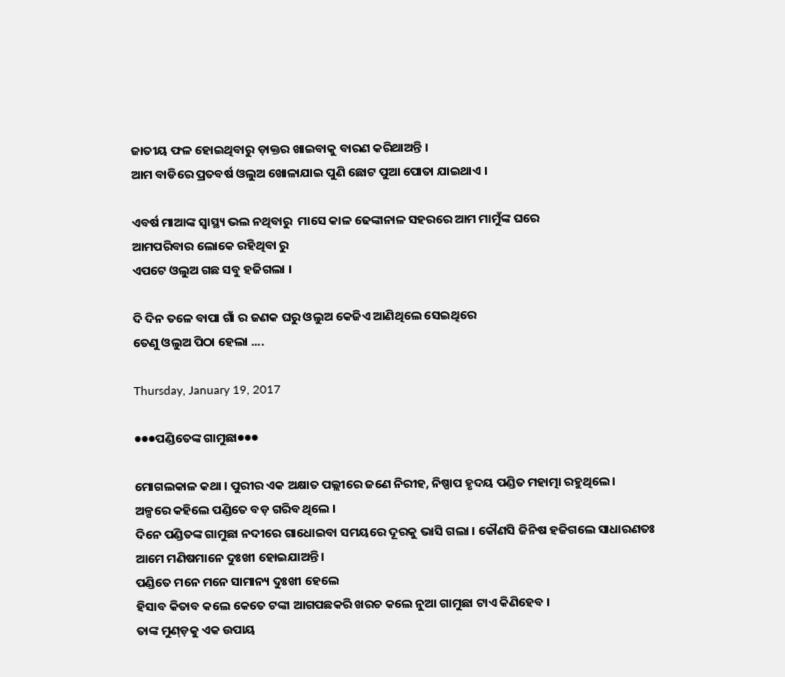ଜାତୀୟ ଫଳ ହୋଇଥିବାରୁ ଡ଼ାକ୍ତର ଖାଇବାକୁ ବାରଣ କରିଥାଅନ୍ତି ।
ଆମ ବାଡିରେ ପ୍ରତବର୍ଷ ଓଲୁଅ ଖୋଳାଯାଇ ପୁଣି ଛୋଟ ପୁଆ ପୋତା ଯାଇଥାଏ ।

ଏବର୍ଷ ମାଆଙ୍କ ସ୍ବାସ୍ଥ୍ୟ ଭଲ ନଥିବାରୁ  ମାସେ କାଳ ଢେଙ୍କାନାଳ ସହରରେ ଆମ ମାମୁଁଙ୍କ ଘରେ
ଆମପରିବାର ଲୋକେ ରହିଥିବା ରୁ
ଏପଟେ ଓଲୁଅ ଗଛ ସବୁ ହଜିଗଲା ।

ଦି ଦିନ ତଳେ ବାପା ଗାଁ ର ଜଣକ ଘରୁ ଓଲୁଅ କେଜିଏ ଆଣିଥିଲେ ସେଇଥିରେ
ତେଣୁ ଓଲୁଅ ପିଠା ହେଲା ....

Thursday, January 19, 2017

●●●ପଣ୍ଡିତେଙ୍କ ଗାମୁଛା●●●

ମୋଗଲକାଳ କଥା । ପୁରୀର ଏକ ଅକ୍ଷାତ ପଲ୍ଲୀରେ ଜଣେ ନିରୀହ, ନିଷ୍ପାପ ହୃଦୟ ପଣ୍ଡିତ ମହାତ୍ମା ରହୁଥିଲେ ।
ଅଳ୍ପରେ କହିଲେ ପଣ୍ଡିତେ ବଡ଼ ଗରିବ ଥିଲେ ।
ଦିନେ ପଣ୍ଡିତଙ୍କ ଗାମୁଛା ନଦୀରେ ଗାଧୋଇବା ସମୟରେ ଦୂରକୁ ଭାସି ଗଲା । କୌଣସି ଜିନିଷ ହଜିଗଲେ ସାଧାରଣତଃ ଆମେ ମଣିଷମାନେ ଦୁଃଖୀ ହୋଇଯାଅନ୍ତି ।
ପଣ୍ଡିତେ ମନେ ମନେ ସାମାନ୍ୟ ଦୁଃଖୀ ହେଲେ
ହିସାବ କିତାବ କଲେ କେତେ ଟଙ୍କା ଆଗପଛକରି ଖରଚ କଲେ ନୁଆ ଗାମୁଛା ଟାଏ କିଣିହେବ ।
ତାଙ୍କ ମୁଣ୍ଡ଼କୁ ଏକ ଉପାୟ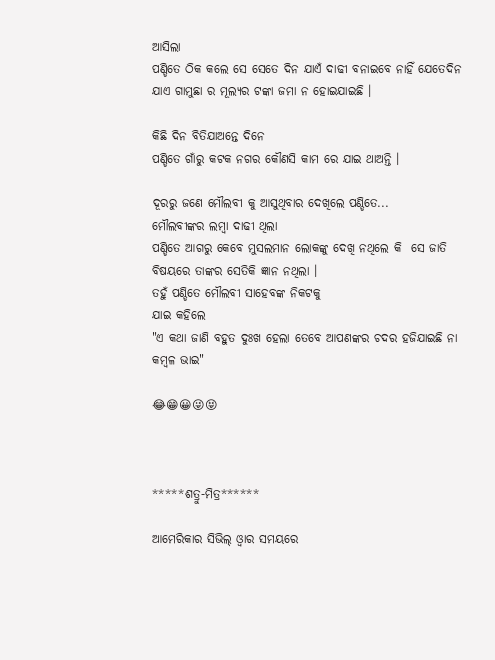ଆସିଲା
ପଣ୍ଡିତେ ଠିକ କଲେ ସେ ସେତେ ଦିନ ଯାଏଁ ଦାଢୀ ବନାଇବେ ନାହିଁ ଯେତେଦିନ ଯାଏ ଗାମୁଛା ର ମୂଲ୍ଯର ଟଙ୍କା ଜମା ନ ହୋଇଯାଇଛି ।

କିଛି ଦିନ ବିତିଯାଅନ୍ତେ ଦିନେ
ପଣ୍ଡିତେ ଗାଁରୁ କଟକ ନଗର କୌଣସି କାମ ରେ ଯାଇ ଥାଅନ୍ତି ।

ଦୂରରୁ ଜଣେ ମୌଲବୀ କୁ ଆସୁଥିବାର ଦେଖିଲେ ପଣ୍ଡିତେ...
ମୌଲବୀଙ୍କର ଲମ୍ବା ଦାଢୀ ଥିଲା
ପଣ୍ଡିତେ ଆଗରୁ କେବେ ମୁସଲମାନ ଲୋକଙ୍କୁ ଦେଖି ନଥିଲେ କି  ସେ ଜାତି ବିଷୟରେ ତାଙ୍କର ସେତିକି ଜ୍ଞାନ ନଥିଲା ।
ତହୁଁ ପଣ୍ଡିତେ ମୌଲବୀ ସାହେବଙ୍କ ନିକଟକୁ
ଯାଇ କହିଲେ
"ଏ କଥା ଜାଣି ବହୁତ ଦୁଃଖ ହେଲା ତେବେ ଆପଣଙ୍କର ଚଦର ହଜିଯାଇଛି ନା କମ୍ବଳ ଭାଇ"

😂😁😀😜😝



*****ଶତ୍ରୁ-ମିତ୍ର******

ଆମେରିକାର ସିଭିଲ୍ ଓ୍ବାର ସମୟରେ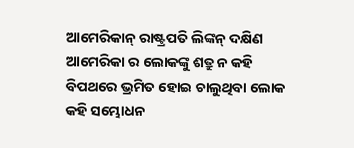ଆମେରିକାନ୍ ରାଷ୍ଟ୍ରପତି ଲିଙ୍କନ୍ ଦକ୍ଷିଣ ଆମେରିକା ର ଲୋକଙ୍କୁ ଶତ୍ରୁ ନ କହି
ବିପଥରେ ଭ୍ରମିତ ହୋଇ ଚାଲୁଥିବା ଲୋକ କହି ସମ୍ଭୋଧନ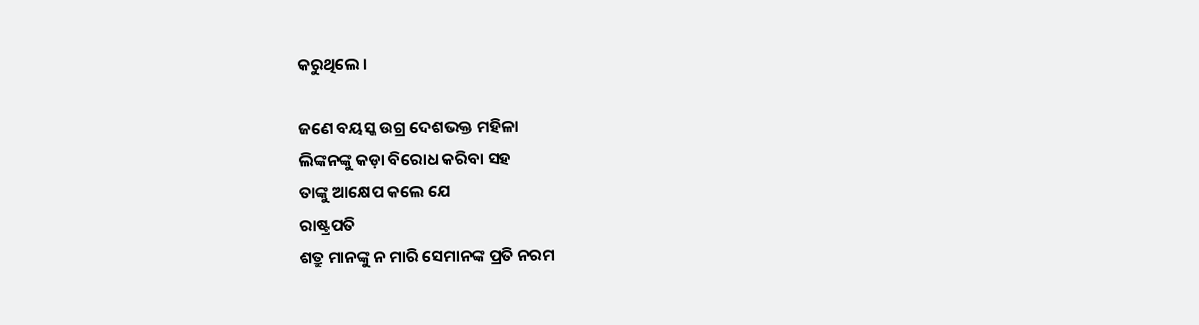କରୁଥିଲେ ।

ଜଣେ ବୟସ୍କ ଉଗ୍ର ଦେଶଭକ୍ତ ମହିଳା
ଲିଙ୍କନଙ୍କୁ କଡ଼ା ବିରୋଧ କରିବା ସହ
ତାଙ୍କୁ ଆକ୍ଷେପ କଲେ ଯେ
ରାଷ୍ଟ୍ରପତି
ଶତ୍ରୁ ମାନଙ୍କୁ ନ ମାରି ସେମାନଙ୍କ ପ୍ରତି ନରମ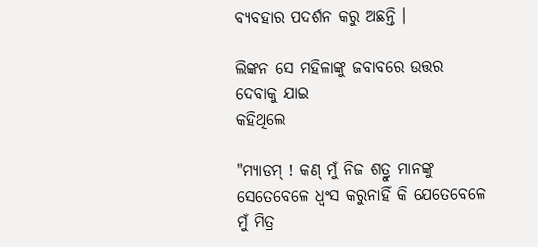ବ୍ଯବହାର ପଦର୍ଶନ କରୁ ଅଛନ୍ତି ।

ଲିଙ୍କନ ସେ ମହିଳାଙ୍କୁ ଜବାବରେ ଉତ୍ତର ଦେବାକୁ ଯାଇ
କହିଥିଲେ

"ମ୍ଯାଡମ୍ ! କଣ୍ ମୁଁ ନିଜ ଶତ୍ରୁ ମାନଙ୍କୁ ସେତେବେଳେ ଧ୍ବଂସ କରୁନାହିଁ କି ଯେତେବେଳେ ମୁଁ ମିତ୍ର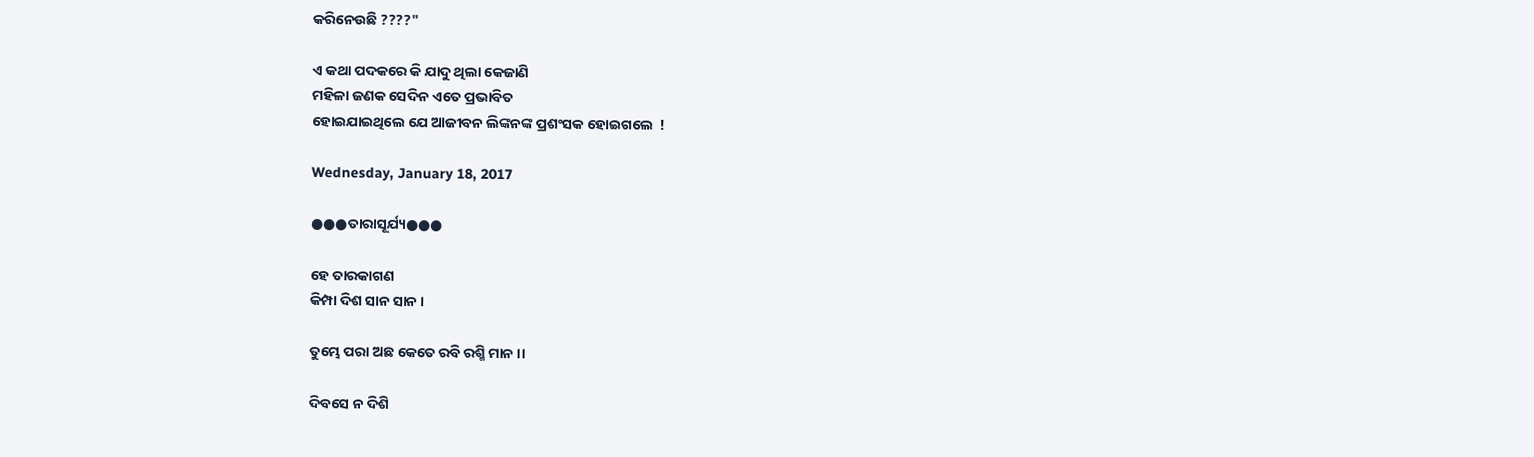କରିନେଉଛି ????"

ଏ କଥା ପଦକରେ କି ଯାଦୁ ଥିଲା କେଜାଣି
ମହିଳା ଜଣକ ସେଦିନ ଏତେ ପ୍ରଭାବିତ
ହୋଇଯାଇଥିଲେ ଯେ ଆଜୀବନ ଲିଙ୍କନଙ୍କ ପ୍ରଶଂସକ ହୋଇଗଲେ  !

Wednesday, January 18, 2017

●●●ତାରାସୂର୍ଯ୍ୟ●●●

ହେ ତାରକାଗଣ
କିମ୍ପା ଦିଶ ସାନ ସାନ ।

ତୁମ୍ଭେ ପରା ଅଛ କେତେ ରବି ରଶ୍ମି ମାନ ।।

ଦିବସେ ନ ଦିଶି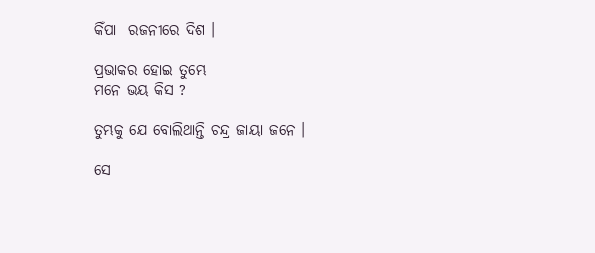କିଁପା  ରଜନୀରେ ଦିଶ ।

ପ୍ରଭାକର ହୋଇ ତୁମ୍ଭେ
ମନେ ଭୟ କିସ ?

ତୁମ୍ଭକୁ ଯେ ବୋଲିଥାନ୍ତି ଚନ୍ଦ୍ର ଜାୟା ଜନେ ।

ସେ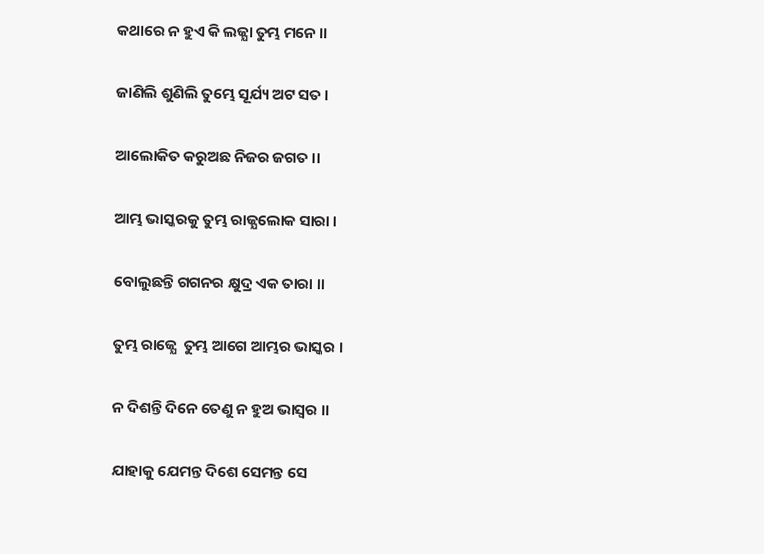କଥାରେ ନ ହୁଏ କି ଲଜ୍ଯା ତୁମ୍ଭ ମନେ ।।

ଜାଣିଲି ଶୁଣିଲି ତୁମ୍ଭେ ସୂର୍ଯ୍ୟ ଅଟ ସତ ।

ଆଲୋକିତ କରୁଅଛ ନିଜର ଜଗତ ।।

ଆମ୍ଭ ଭାସ୍କରକୁ ତୁମ୍ଭ ରାଜ୍ଯଲୋକ ସାରା ।

ବୋଲୁଛନ୍ତି ଗଗନର କ୍ଷୁଦ୍ର ଏକ ତାରା ।।

ତୁମ୍ଭ ରାଜ୍ଯେ  ତୁମ୍ଭ ଆଗେ ଆମ୍ଭର ଭାସ୍କର ।

ନ ଦିଶନ୍ତି ଦିନେ ତେଣୁ ନ ହୁଅ ଭାସ୍ବର ।।

ଯାହାକୁ ଯେମନ୍ତ ଦିଶେ ସେମନ୍ତ ସେ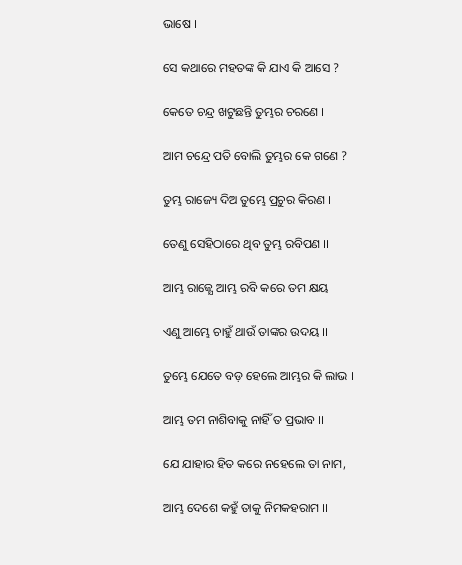ଭାଷେ ।

ସେ କଥାରେ ମହତଙ୍କ କି ଯାଏ କି ଆସେ ?

କେତେ ଚନ୍ଦ୍ର ଖଟୁଛନ୍ତି ତୁମ୍ଭର ଚରଣେ ।

ଆମ ଚନ୍ଦ୍ରେ ପତି ବୋଲି ତୁମ୍ଭର କେ ଗଣେ ?

ତୁମ୍ଭ ରାଜ୍ୟେ ଦିଅ ତୁମ୍ଭେ ପ୍ରଚୁର କିରଣ ।

ତେଣୁ ସେହିଠାରେ ଥିବ ତୁମ୍ଭ ରବିପଣ ।।

ଆମ୍ଭ ରାଜ୍ଯେ ଆମ୍ଭ ରବି କରେ ତମ କ୍ଷୟ

ଏଣୁ ଆମ୍ଭେ ଚାହୁଁ ଥାଉଁ ତାଙ୍କର ଉଦୟ ।।

ତୁମ୍ଭେ ଯେତେ ବଡ଼ ହେଲେ ଆମ୍ଭର କି ଲାଭ ।

ଆମ୍ଭ ତମ ନାଶିବାକୁ ନାହିଁ ତ ପ୍ରଭାବ ।।

ଯେ ଯାହାର ହିତ କରେ ନହେଲେ ତା ନାମ,

ଆମ୍ଭ ଦେଶେ କହୁଁ ତାକୁ ନିମକହରାମ ।।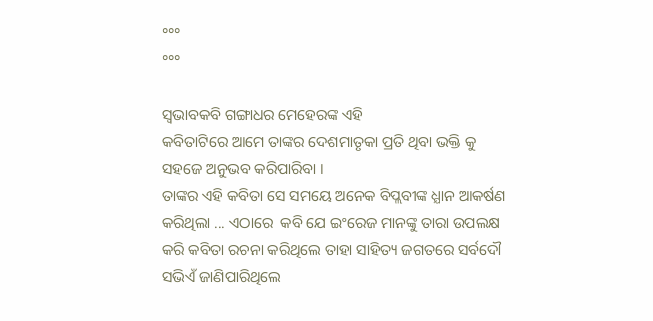°°°
°°°

ସ୍ବଭାବକବି ଗଙ୍ଗାଧର ମେହେରଙ୍କ ଏହି
କବିତାଟିରେ ଆମେ ତାଙ୍କର ଦେଶମାତୃକା ପ୍ରତି ଥିବା ଭକ୍ତି କୁ ସହଜେ ଅନୁଭବ କରିପାରିବା ।
ତାଙ୍କର ଏହି କବିତା ସେ ସମୟେ ଅନେକ ବିପ୍ଲବୀଙ୍କ ଧ୍ଯାନ ଆକର୍ଷଣ କରିଥିଲା ... ଏଠାରେ  କବି ଯେ ଇଂରେଜ ମାନଙ୍କୁ ତାରା ଉପଲକ୍ଷ କରି କବିତା ରଚନା କରିଥିଲେ ତାହା ସାହିତ୍ୟ ଜଗତରେ ସର୍ବଦୌ ସଭିଏଁ ଜାଣିପାରିଥିଲେ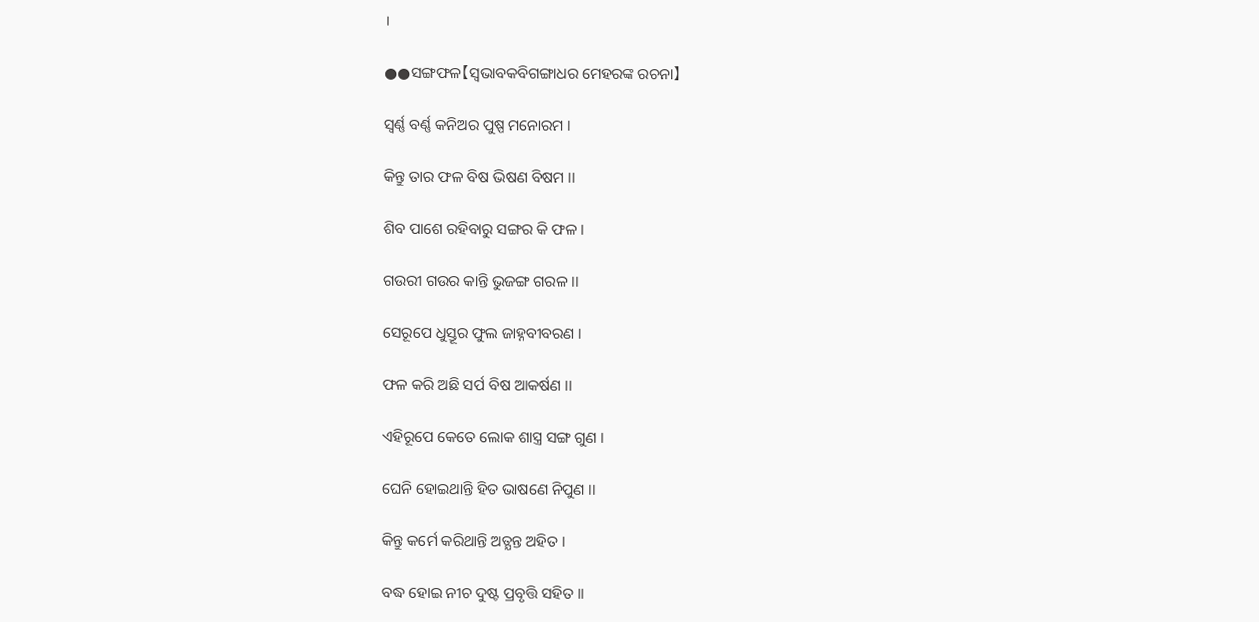।

●●ସଙ୍ଗଫଳ【ସ୍ବଭାବକବିଗଙ୍ଗାଧର ମେହରଙ୍କ ରଚନା】

ସ୍ବର୍ଣ୍ଣ ବର୍ଣ୍ଣ କନିଅର ପୁଷ୍ପ ମନୋରମ ।

କିନ୍ତୁ ତାର ଫଳ ବିଷ ଭିଷଣ ବିଷମ ।।

ଶିବ ପାଶେ ରହିବାରୁ ସଙ୍ଗର କି ଫଳ ।

ଗଉରୀ ଗଉର କାନ୍ତି ଭୁଜଙ୍ଗ ଗରଳ ।।

ସେରୂପେ ଧୁସ୍ତୂର ଫୁଲ ଜାହ୍ନବୀବରଣ ।

ଫଳ କରି ଅଛି ସର୍ପ ବିଷ ଆକର୍ଷଣ ।।

ଏହିରୂପେ କେତେ ଲୋକ ଶାସ୍ତ୍ର ସଙ୍ଗ ଗୁଣ ।

ଘେନି ହୋଇଥାନ୍ତି ହିତ ଭାଷଣେ ନିପୁଣ ।।

କିନ୍ତୁ କର୍ମେ କରିଥାନ୍ତି ଅତ୍ଯନ୍ତ ଅହିତ ।

ବଦ୍ଧ ହୋଇ ନୀଚ ଦୁଷ୍ଟ ପ୍ରବୃତ୍ତି ସହିତ ।।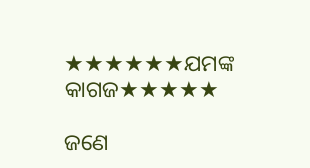★★★★★★ଯମଙ୍କ କାଗଜ★★★★★

ଜଣେ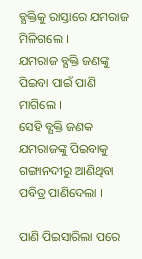ବ୍ଯକ୍ତିକୁ ରାସ୍ତାରେ ଯମରାଜ ମିଳିଗଲେ ।
ଯମରାଜ ବ୍ଯକ୍ତି ଜଣଙ୍କୁ ପିଇବା ପାଇଁ ପାଣି ମାଗିଲେ ।
ସେହି ବ୍ଯକ୍ତି ଜଣକ ଯମରାଜଙ୍କୁ ପିଇବାକୁ ଗଙ୍ଗାନଦୀରୁ ଆଣିଥିବା ପବିତ୍ର ପାଣିଦେଲା ।

ପାଣି ପିଇସାରିଲା ପରେ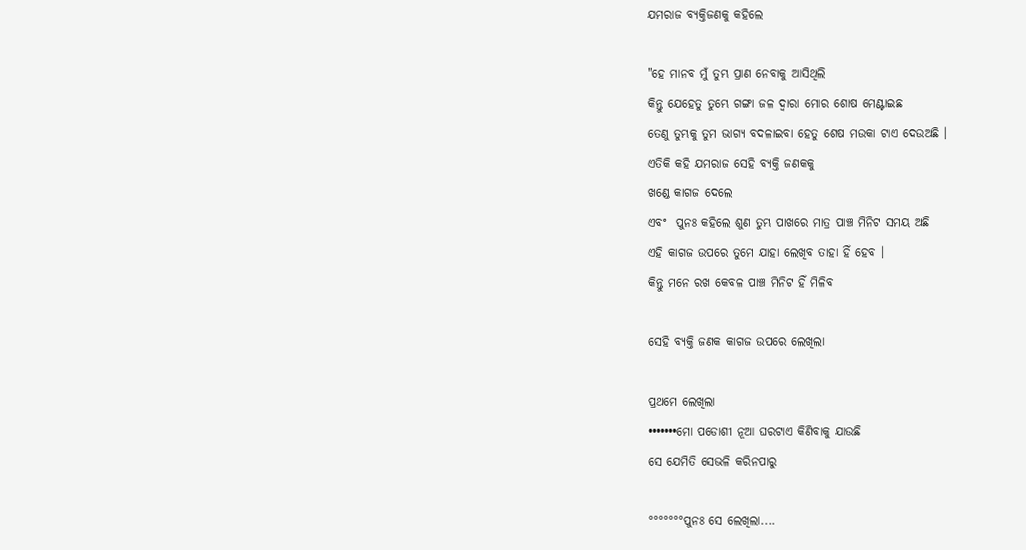ଯମରାଜ ବ୍ଯକ୍ତିଜଣକୁ କହିଲେ

"ହେ ମାନବ ମୁଁ ତୁମ୍ଭ ପ୍ରାଣ ନେବାକୁ ଆସିଥିଲି
କିନ୍ତୁ ଯେହେତୁ ତୁମ୍ଭେ ଗଙ୍ଗା ଜଳ ଦ୍ବାରା ମୋର ଶୋଷ ମେଣ୍ଟାଇଛ
ତେଣୁ ତୁମ୍ଭକୁ ତୁମ ଭାଗ୍ଯ ବଦଳାଇବା ହେତୁ ଶେଷ ମଉକା ଟାଏ ଦେଉଅଛି ।
ଏତିକି କହି ଯମରାଜ ସେହି ବ୍ଯକ୍ତି ଜଣକକୁ
ଖଣ୍ଡେ କାଗଜ ଦେଲେ
ଏବଂ  ପୁନଃ କହିଲେ ଶୁଣ ତୁମ୍ଭ ପାଖରେ ମାତ୍ର ପାଞ୍ଚ ମିନିଟ ସମୟ ଅଛି
ଏହି କାଗଜ ଉପରେ ତୁମେ ଯାହା ଲେଖିବ ତାହା ହିଁ ହେବ ।
କିନ୍ତୁ ମନେ ରଖ କେବଳ ପାଞ୍ଚ ମିନିଟ ହିଁ ମିଳିବ

ସେହି ବ୍ଯକ୍ତି ଜଣକ କାଗଜ ଉପରେ ଲେଖିଲା

ପ୍ରଥମେ ଲେଖିଲା
•••••••ମୋ ପଡୋଶୀ ନୂଆ ଘରଟାଏ କିଣିବାକୁ ଯାଉଛି
ସେ ଯେମିତି ସେଭଳି କରିନପାରୁ

°°°°°°°ପୁନଃ ସେ ଲେଖିଲା....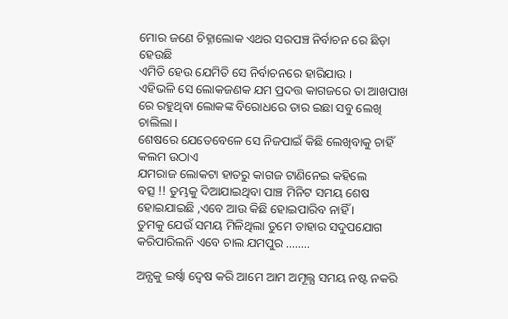ମୋର ଜଣେ ଚିହ୍ନାଲୋକ ଏଥର ସରପଞ୍ଚ ନିର୍ବାଚନ ରେ ଛିଡ଼ା ହେଉଛି
ଏମିତି ହେଉ ଯେମିତି ସେ ନିର୍ବାଚନରେ ହାରିଯାଉ ।
ଏହିଭଳି ସେ ଲୋକଜଣକ ଯମ ପ୍ରଦତ୍ତ କାଗଜରେ ତା ଆଖପାଖ ରେ ରହୁଥିବା ଲୋକଙ୍କ ବିରୋଧରେ ତାର ଇଛା ସବୁ ଲେଖି ଚାଲିଲା ।
ଶେଷରେ ଯେତେବେଳେ ସେ ନିଜପାଇଁ କିଛି ଲେଖିବାକୁ ଚାହିଁ କଲମ ଉଠାଏ
ଯମରାଜ ଲୋକଟା ହାତରୁ କାଗଜ ଟାଣିନେଇ କହିଲେ
ବତ୍ସ !! ତୁମ୍ଭକୁ ଦିଆଯାଇଥିବା ପାଞ୍ଚ ମିନିଟ ସମୟ ଶେଷ ହୋଇଯାଇଛି ,ଏବେ ଆଉ କିଛି ହୋଇପାରିବ ନାହିଁ ।
ତୁମକୁ ଯେଉଁ ସମୟ ମିଳିଥିଲା ତୁମେ ତାହାର ସଦୁପଯୋଗ କରିପାରିଲନି ଏବେ ଚାଲ ଯମପୁର ........

ଅନ୍ଯକୁ ଇର୍ଷ୍ବା ଦ୍ବେଷ କରି ଆମେ ଆମ ଅମୂଲ୍ଯ ସମୟ ନଷ୍ଟ ନକରି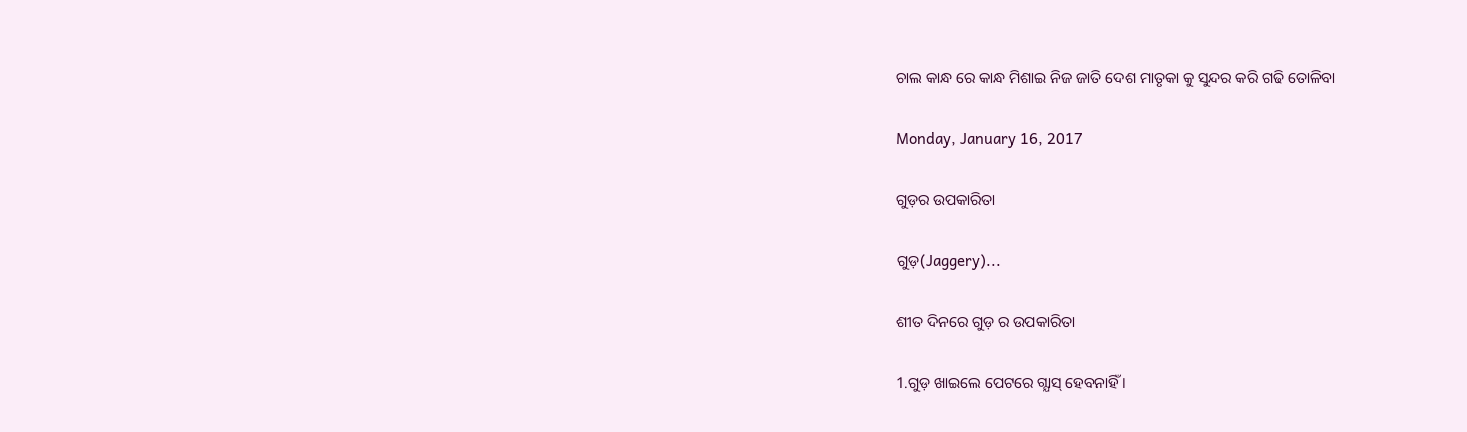ଚାଲ କାନ୍ଧ ରେ କାନ୍ଧ ମିଶାଇ ନିଜ ଜାତି ଦେଶ ମାତୃକା କୁ ସୁନ୍ଦର କରି ଗଢି ତୋଳିବା

Monday, January 16, 2017

ଗୁଡ଼ର ଉପକାରିତା

ଗୁଡ଼(Jaggery)...

ଶୀତ ଦିନରେ ଗୁଡ଼ ର ଉପକାରିତା

1.ଗୁଡ଼ ଖାଇଲେ ପେଟରେ ଗ୍ଯାସ୍ ହେବନାହିଁ ।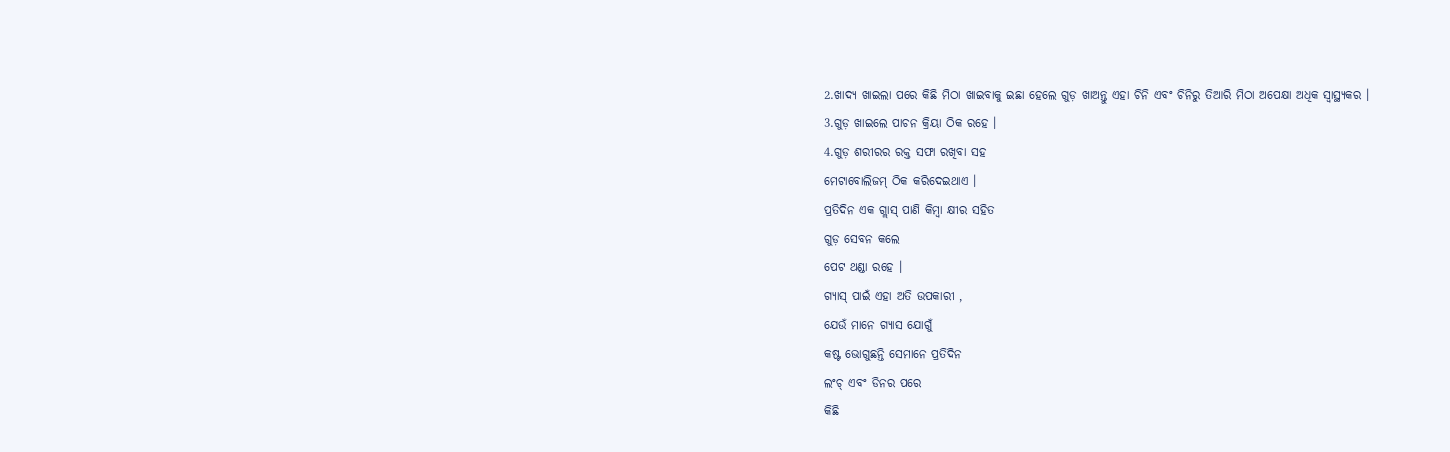2.ଖାଦ୍ୟ ଖାଇଲା ପରେ କିଛି ମିଠା ଖାଇବାକୁ ଇଛା ହେଲେ ଗୁଡ଼ ଖାଅନ୍ତୁ ଏହା ଚିନି ଏବଂ ଚିନିରୁ ତିଆରି ମିଠା ଅପେକ୍ଷା ଅଧିକ ସ୍ବାସ୍ଥ୍ୟକର ।
3.ଗୁଡ଼ ଖାଇଲେ ପାଚନ କ୍ରିୟା ଠିକ ରହେ ।
4.ଗୁଡ଼ ଶରୀରର ରକ୍ତ ସଫା ରଖିବା ସହ
ମେଟାବୋଲିଜମ୍ ଠିକ କରିଦେଇଥାଏ ।
ପ୍ରତିଦିନ ଏକ ଗ୍ଲାସ୍ ପାଣି କିମ୍ବା କ୍ଷୀର ସହିତ
ଗୁଡ଼ ସେବନ କଲେ
ପେଟ ଥଣ୍ଡା ରହେ ।
ଗ୍ଯାସ୍ ପାଇଁ ଏହା ଅତି ଉପକାରୀ ,
ଯେଉଁ ମାନେ ଗ୍ଯାସ ଯୋଗୁଁ
କଷ୍ଟ ଭୋଗୁଛନ୍ତି ସେମାନେ ପ୍ରତିଦିନ
ଲଂଚ୍ ଏବଂ ଡିନର ପରେ
କିଛି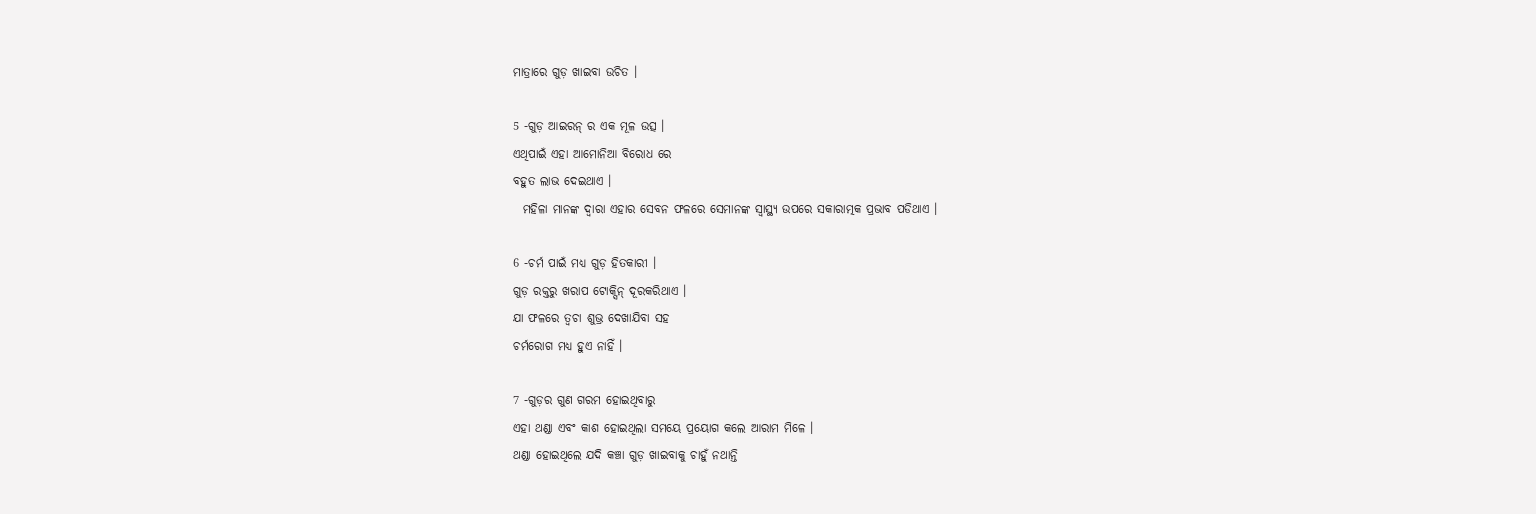ମାତ୍ରାରେ ଗୁଡ଼ ଖାଇବା ଉଚିତ ।

5 -ଗୁଡ଼ ଆଇରନ୍ ର ଏକ ମୂଳ ଉତ୍ସ ।
ଏଥିପାଇଁ ଏହା ଆମୋନିଆ ବିରୋଧ ରେ
ବହୁତ ଲାଭ ଦେଇଥାଏ ।
  ମହିଳା ମାନଙ୍କ ଦ୍ବାରା ଏହାର ସେବନ ଫଳରେ ସେମାନଙ୍କ ସ୍ବାସ୍ଥ୍ୟ ଉପରେ ସକାରାତ୍ମକ ପ୍ରଭାବ ପଡିଥାଏ ।

6 -ଚର୍ମ ପାଇଁ ମଧ୍ଯ ଗୁଡ଼ ହିତକାରୀ ।
ଗୁଡ଼ ରକ୍ତରୁ ଖରାପ ଟୋକ୍ସିନ୍ ଦୂରକରିଥାଏ ।
ଯା ଫଳରେ ତ୍ବଚା ଶୁଭ୍ର ଦେଖାଯିବା ସହ
ଚର୍ମରୋଗ ମଧ୍ଯ ହୁଏ ନାହିଁ ।

7 -ଗୁଡ଼ର ଗୁଣ ଗରମ ହୋଇଥିବାରୁ
ଏହା ଥଣ୍ଡା ଏବଂ କାଶ ହୋଇଥିଲା ସମୟେ ପ୍ରୟୋଗ କଲେ ଆରାମ ମିଳେ ।
ଥଣ୍ଡା ହୋଇଥିଲେ ଯଦି କଞ୍ଚା ଗୁଡ଼ ଖାଇବାକୁ ଚାହୁଁ ନଥାନ୍ତି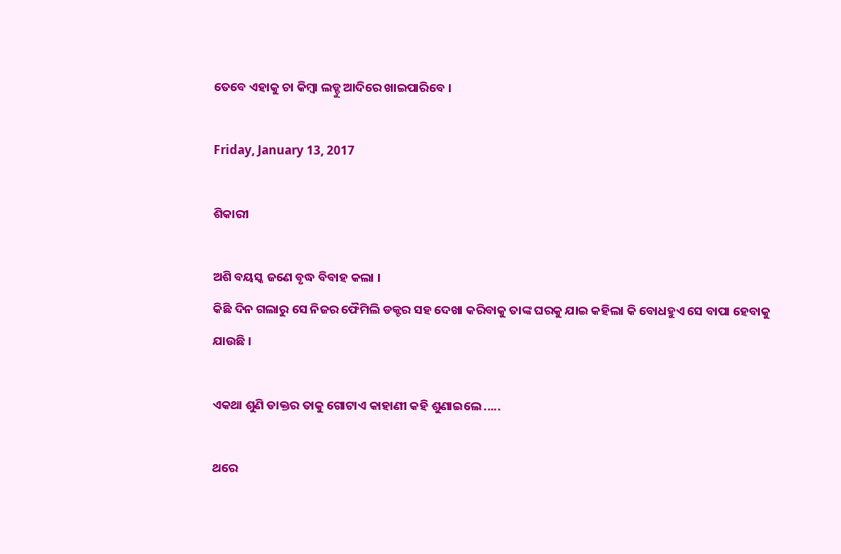ତେବେ ଏହାକୁ ଚା କିମ୍ବା ଲଡ୍ଡୁ ଆଦିରେ ଖାଇପାରିବେ ।

Friday, January 13, 2017

ଶିକାରୀ

ଅଶି ବୟସ୍କ ଜଣେ ବୃଦ୍ଧ ବିବାହ କଲା ।
କିଛି ଦିନ ଗଲାରୁ ସେ ନିଜର ଫୈମିଲି ଡକ୍ଟର ସହ ଦେଖା କରିବାକୁ ତାଙ୍କ ଘରକୁ ଯାଇ କହିଲା କି ବୋଧହୁଏ ସେ ବାପା ହେବାକୁ ଯାଉଛି ।

ଏକଥା ଶୁଣି ଡାକ୍ତର ତାକୁ ଗୋଟାଏ କାହାଣୀ କହି ଶୁଣାଇଲେ .....

ଥରେ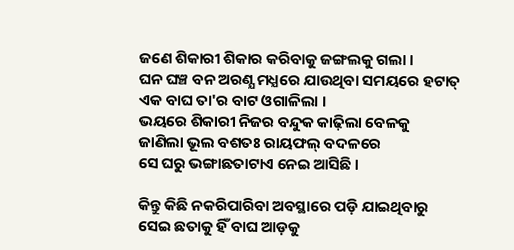ଜଣେ ଶିକାରୀ ଶିକାର କରିବାକୁ ଜଙ୍ଗଲକୁ ଗଲା ।
ଘନ ଘଞ୍ଚ ବନ ଅରଣ୍ଯ ମଧ୍ଯରେ ଯାଉଥିବା ସମୟରେ ହଟାତ୍ ଏକ ବାଘ ତା'ର ବାଟ ଓଗାଳିଲା ।
ଭୟରେ ଶିକାରୀ ନିଜର ବନ୍ଦୁକ କାଢ଼ିଲା ବେଳକୁ
ଜାଣିଲା ଭୂଲ ବଶତଃ ରାୟଫଲ୍ ବଦଳରେ
ସେ ଘରୁ ଭଙ୍ଗାଛତାଟାଏ ନେଇ ଆସିଛି ।

କିନ୍ତୁ କିଛି ନକରିପାରିବା ଅବସ୍ଥାରେ ପଡ଼ି ଯାଇଥିବାରୁ
ସେଇ ଛତାକୁ ହିଁ ବାଘ ଆଡ଼କୁ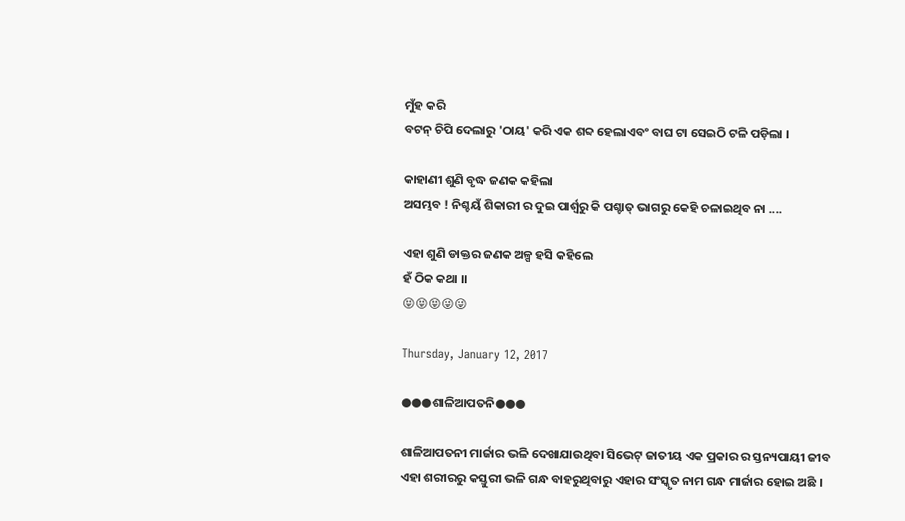ମୁଁହ କରି
ବଟନ୍ ଚିପି ଦେଲାରୁ 'ଠାୟ' କରି ଏକ ଶବ୍ଦ ହେଲାଏବଂ ବାଘ ଟା ସେଇଠି ଟଳି ପଡ଼ିଲା ।

କାହାଣୀ ଶୁଣି ବୃଦ୍ଧ ଜଣକ କହିଲା
ଅସମ୍ଭବ ! ନିଶ୍ଚୟଁ ଶିକାରୀ ର ଦୁଇ ପାର୍ଶ୍ବରୁ କି ପଶ୍ଚାତ୍ ଭାଗରୁ କେହି ଚଳାଇଥିବ ନା ....

ଏହା ଶୁଣି ଡାକ୍ତର ଜଣକ ଅଳ୍ପ ହସି କହିଲେ
ହଁ ଠିକ କଥା ।।
😝😝😝😜😜

Thursday, January 12, 2017

●●●ଶାଳିଆପତନି●●●

ଶାଳିଆପତନୀ ମାର୍ଜାର ଭଳି ଦେଖାଯାଉଥିବା ସିଭେଟ୍ ଜାତୀୟ ଏକ ପ୍ରକାର ର ସ୍ତନ୍ୟପାୟୀ ଜୀବ
ଏହା ଶରୀରରୁ କସ୍ତୁରୀ ଭଳି ଗନ୍ଧ ବାହରୁଥିବାରୁ ଏହାର ସଂସ୍କୃତ ନାମ ଗନ୍ଧ ମାର୍ଜାର ହୋଇ ଅଛି ।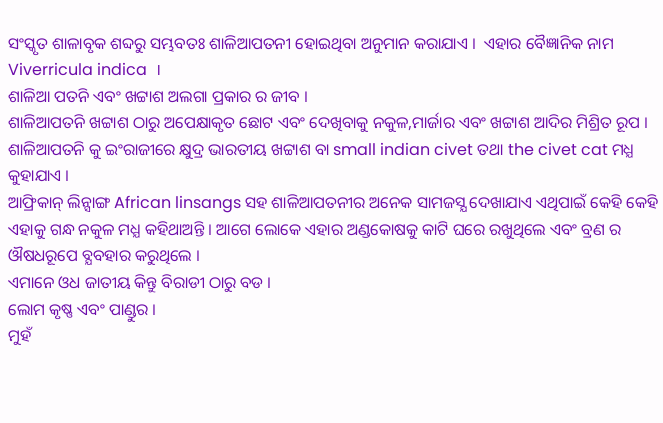ସଂସ୍କୃତ ଶାଳାବୃକ ଶବ୍ଦରୁ ସମ୍ଭବତଃ ଶାଳିଆପତନୀ ହୋଇଥିବା ଅନୁମାନ କରାଯାଏ ।  ଏହାର ବୈଜ୍ଞାନିକ ନାମ
Viverricula indica  ।
ଶାଳିଆ ପତନି ଏବଂ ଖଟ୍ଟାଶ ଅଲଗା ପ୍ରକାର ର ଜୀବ ।
ଶାଳିଆପତନି ଖଟ୍ଟାଶ ଠାରୁ ଅପେକ୍ଷାକୃତ ଛୋଟ ଏବଂ ଦେଖିବାକୁ ନକୁଳ,ମାର୍ଜାର ଏବଂ ଖଟ୍ଟାଶ ଆଦିର ମିଶ୍ରିତ ରୂପ ।
ଶାଳିଆପତନି କୁ ଇଂରାଜୀରେ କ୍ଷୁଦ୍ର ଭାରତୀୟ ଖଟ୍ଟାଶ ବା small indian civet ତଥା the civet cat ମଧ୍ଯ କୁହାଯାଏ ।
ଆଫ୍ରିକାନ୍ ଲିନ୍ସାଙ୍ଗ African linsangs ସହ ଶାଳିଆପତନୀର ଅନେକ ସାମଜସ୍ଯ ଦେଖାଯାଏ ଏଥିପାଇଁ କେହି କେହି ଏହାକୁ ଗନ୍ଧ ନକୁଳ ମଧ୍ଯ କହିଥାଅନ୍ତି । ଆଗେ ଲୋକେ ଏହାର ଅଣ୍ଡକୋଷକୁ କାଟି ଘରେ ରଖୁଥିଲେ ଏବଂ ବ୍ରଣ ର ଔଷଧରୂପେ ବ୍ଯବହାର କରୁଥିଲେ ।
ଏମାନେ ଓଧ ଜାତୀୟ କିନ୍ତୁ ବିରାଡୀ ଠାରୁ ବଡ ।
ଲୋମ କୃଷ୍ଣ ଏବଂ ପାଣ୍ଡୁର ।
ମୁହଁ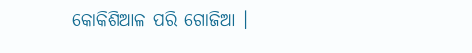କୋକିଶିଆଳ ପରି ଗୋଜିଆ ।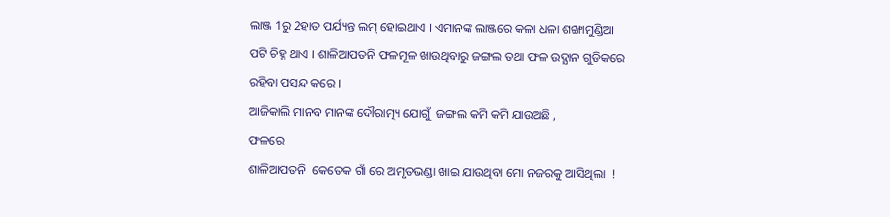ଲାଞ୍ଜ 1ରୁ 2ହାତ ପର୍ଯ୍ୟନ୍ତ ଲମ୍ ହୋଇଥାଏ । ଏମାନଙ୍କ ଲାଞ୍ଜରେ କଳା ଧଳା ଶଙ୍ଖାମୁଣ୍ଡିଆ ପଟି ଚିହ୍ନ ଥାଏ । ଶାଳିଆପତନି ଫଳମୂଳ ଖାଉଥିବାରୁ ଜଙ୍ଗଲ ତଥା ଫଳ ଉଦ୍ଯାନ ଗୁଡିକରେ ରହିବା ପସନ୍ଦ କରେ ।
ଆଜିକାଲି ମାନବ ମାନଙ୍କ ଦୌରାତ୍ମ୍ୟ ଯୋଗୁଁ  ଜଙ୍ଗଲ କମି କମି ଯାଉଅଛି ,
ଫଳରେ
ଶାଳିଆପତନି  କେତେକ ଗାଁ ରେ ଅମୃତଭଣ୍ଡା ଖାଇ ଯାଉଥିବା ମୋ ନଜରକୁ ଆସିଥିଲା  !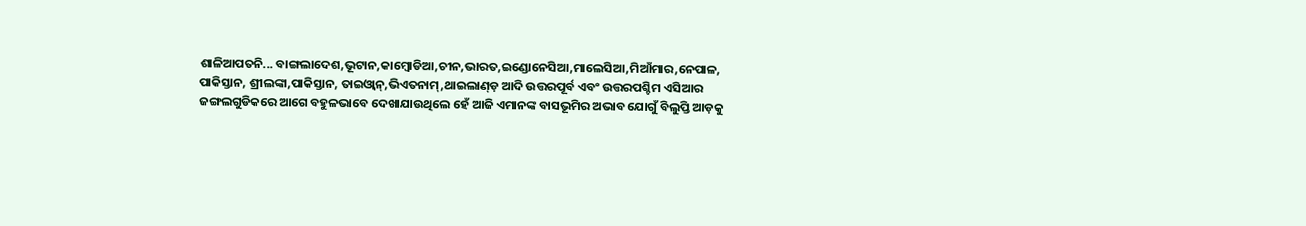ଶାଳିଆପତନି... ବାଙ୍ଗଲାଦେଶ,ଭୂଟାନ,କାମ୍ବୋଡିଆ,ଚୀନ,ଭାରତ,ଇଣ୍ଡୋନେସିଆ,ମାଲେସିଆ,ମିଆଁମାର,ନେପାଳ, ପାକିସ୍ତାନ, ଶ୍ରୀଲଙ୍କା,ପାକିସ୍ତାନ, ତାଇଓ୍ବାନ୍,ଭିଏତନାମ୍,ଥାଇଲାଣ୍ଡ଼ ଆଦି ଉତ୍ତରପୂର୍ବ ଏବଂ ଉତ୍ତରପଶ୍ଚିମ ଏସିଆର ଜଙ୍ଗଲଗୁଡିକରେ ଆଗେ ବହୁଳଭାବେ ଦେଖାଯାଉଥିଲେ ହେଁ ଆଜି ଏମାନଙ୍କ ବାସଭୂମିର ଅଭାବ ଯୋଗୁଁ ବିଲୁପ୍ତି ଆଡ଼କୁ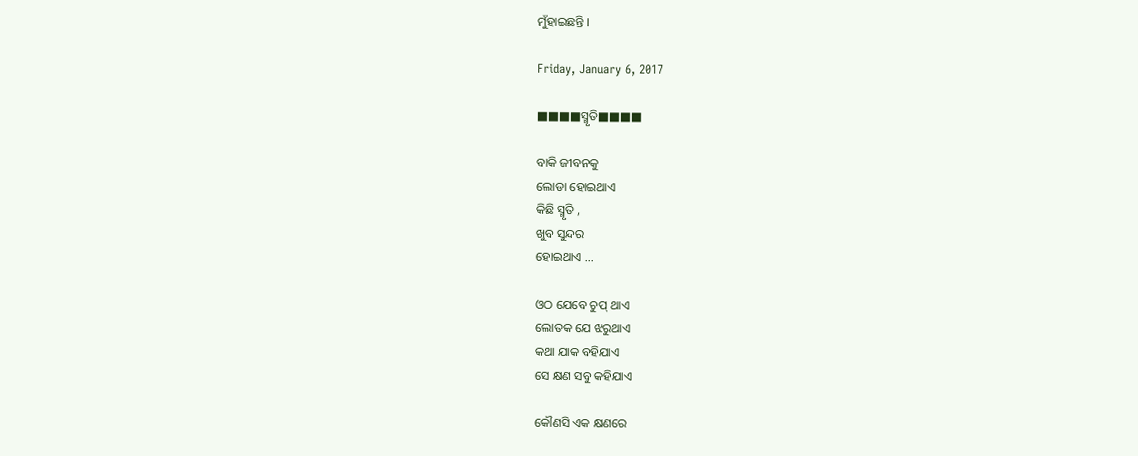ମୁଁହାଇଛନ୍ତି ।

Friday, January 6, 2017

■■■■ସ୍ମୃତି■■■■

ବାକି ଜୀବନକୁ
ଲୋଡା ହୋଇଥାଏ
କିଛି ସ୍ମୃତି ,
ଖୁବ ସୁନ୍ଦର
ହୋଇଥାଏ ...

ଓଠ ଯେବେ ଚୁପ୍ ଥାଏ
ଲୋତକ ଯେ ଝରୁଥାଏ
କଥା ଯାକ ବହିଯାଏ
ସେ କ୍ଷଣ ସବୁ କହିଯାଏ

କୌଣସି ଏକ କ୍ଷଣରେ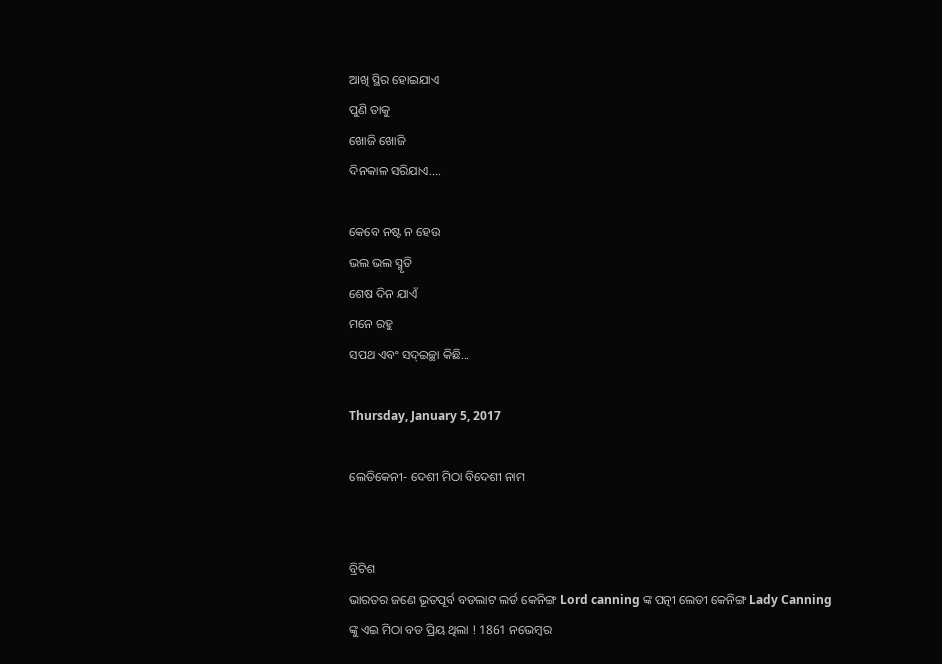ଆଖି ସ୍ଥିର ହୋଇଯାଏ
ପୁଣି ତାକୁ
ଖୋଜି ଖୋଜି
ଦିନକାଳ ସରିଯାଏ....

କେବେ ନଷ୍ଟ ନ ହେଉ
ଭଲ ଭଲ ସ୍ମୃତି
ଶେଷ ଦିନ ଯାଏଁ
ମନେ ରହୁ
ସପଥ ଏବଂ ସଦ୍ଇଚ୍ଛା କିଛି...

Thursday, January 5, 2017

ଲେଡିକେନୀ- ଦେଶୀ ମିଠା ବିଦେଶୀ ନାମ


ବ୍ରିଟିଶ
ଭାରତର ଜଣେ ଭୂତପୂର୍ବ ବଡଲାଟ ଲର୍ଡ କେନିଙ୍ଗ Lord canning ଙ୍କ ପତ୍ନୀ ଲେଡୀ କେନିଙ୍ଗ Lady Canning ଙ୍କୁ ଏଇ ମିଠା ବଡ ପ୍ରିୟ ଥିଲା ! 1861 ନଭେମ୍ବର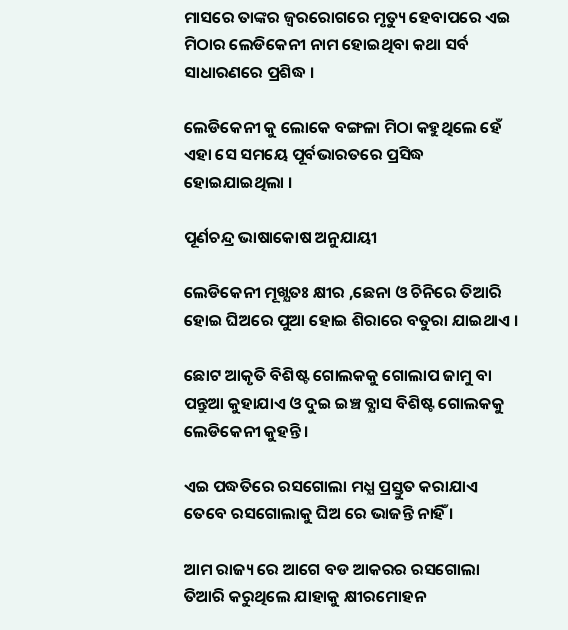ମାସରେ ତାଙ୍କର ଜ୍ଵରରୋଗରେ ମୃତ୍ୟୁ ହେବାପରେ ଏଇ ମିଠାର ଲେଡିକେନୀ ନାମ ହୋଇଥିବା କଥା ସର୍ବ ସାଧାରଣରେ ପ୍ରଶିଦ୍ଧ ।

ଲେଡିକେନୀ କୁ ଲୋକେ ବଙ୍ଗଳା ମିଠା କହୁଥିଲେ ହେଁ ଏହା ସେ ସମୟେ ପୂର୍ବଭାରତରେ ପ୍ରସିଦ୍ଧ ହୋଇଯାଇଥିଲା ।

ପୂର୍ଣଚନ୍ଦ୍ର ଭାଷାକୋଷ ଅନୁଯାୟୀ

ଲେଡିକେନୀ ମୂଖ୍ଯତଃ କ୍ଷୀର ,ଛେନା ଓ ଚିନିରେ ତିଆରି ହୋଇ ଘିଅରେ ପୁଆ ହୋଇ ଶିରାରେ ବତୁରା ଯାଇଥାଏ ।

ଛୋଟ ଆକୃତି ବିଶିଷ୍ଟ ଗୋଲକକୁ ଗୋଲାପ ଜାମୁ ବା ପନ୍ତୁଆ କୁହାଯାଏ ଓ ଦୁଇ ଇଞ୍ଚ ବ୍ଯାସ ବିଶିଷ୍ଟ ଗୋଲକକୁ ଲେଡିକେନୀ କୁହନ୍ତି ।

ଏଇ ପଦ୍ଧତିରେ ରସଗୋଲା ମଧ୍ଯ ପ୍ରସ୍ତୁତ କରାଯାଏ ତେବେ ରସଗୋଲାକୁ ଘିଅ ରେ ଭାଜନ୍ତି ନାହିଁ ।

ଆମ ରାଜ୍ୟ ରେ ଆଗେ ବଡ ଆକରର ରସଗୋଲା ତିଆରି କରୁଥିଲେ ଯାହାକୁ କ୍ଷୀରମୋହନ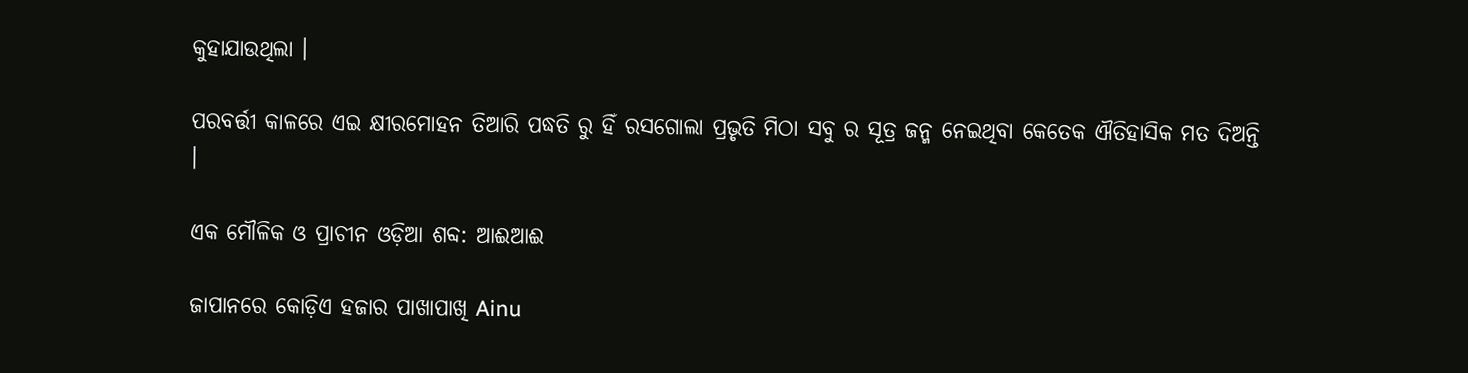କୁହାଯାଉଥିଲା ।

ପରବର୍ତ୍ତୀ କାଳରେ ଏଇ କ୍ଷୀରମୋହନ ତିଆରି ପଦ୍ଧତି ରୁ ହିଁ ରସଗୋଲା ପ୍ରଭୃତି ମିଠା ସବୁ ର ସୂତ୍ର ଜନ୍ମ ନେଇଥିବା କେତେକ ଐତିହାସିକ ମତ ଦିଅନ୍ତି ।

ଏକ ମୌଳିକ ଓ ପ୍ରାଚୀନ ଓଡ଼ିଆ ଶବ୍ଦ: ଆଈଆଈ

ଜାପାନରେ କୋଡ଼ିଏ ହଜାର ପାଖାପାଖି Ainu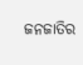ଜନଜାତିର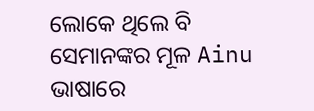ଲୋକେ ଥିଲେ ବି ସେମାନଙ୍କର ମୂଳ Ainu ଭାଷାରେ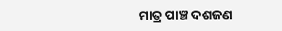ମାତ୍ର ପାଞ୍ଚ ଦଶଜଣ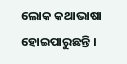ଲୋକ କଥାଭାଷା ହୋଇପାରୁଛନ୍ତି ।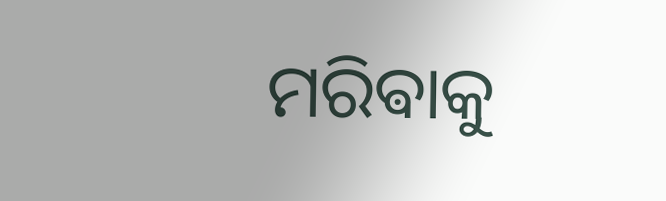ମରିଵାକୁ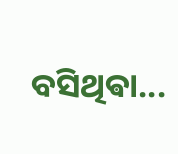ବସିଥିଵା...